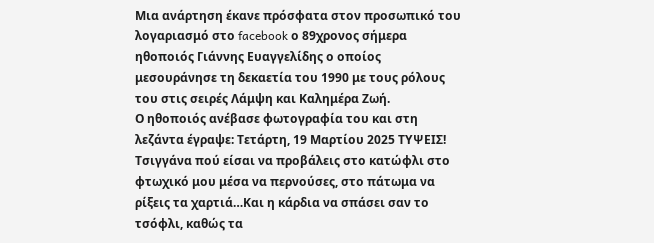Μια ανάρτηση έκανε πρόσφατα στον προσωπικό του λογαριασμό στο facebook ο 89χρονος σήμερα ηθοποιός Γιάννης Ευαγγελίδης ο οποίος μεσουράνησε τη δεκαετία του 1990 με τους ρόλους του στις σειρές Λάμψη και Καλημέρα Ζωή.
Ο ηθοποιός ανέβασε φωτογραφία του και στη λεζάντα έγραψε: Τετάρτη, 19 Μαρτίου 2025 ΤΥΨΕΙΣ! Τσιγγάνα πού είσαι να προβάλεις στο κατώφλι στο φτωχικό μου μέσα να περνούσες, στο πάτωμα να ρίξεις τα χαρτιά…Και η κάρδια να σπάσει σαν το τσόφλι, καθώς τα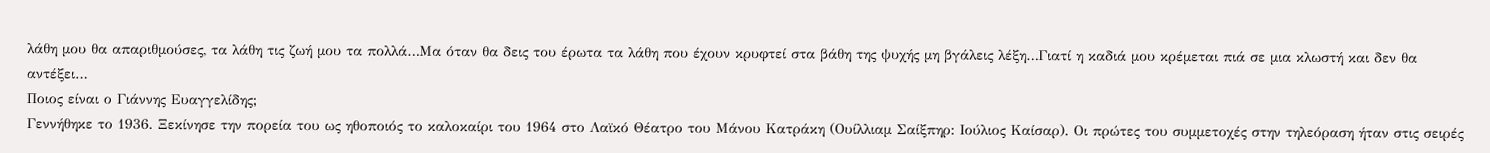λάθη μου θα απαριθμούσες, τα λάθη τις ζωή μου τα πολλά…Μα όταν θα δεις του έρωτα τα λάθη που έχουν κρυφτεί στα βάθη της ψυχής μη βγάλεις λέξη…Γιατί η καδιά μου κρέμεται πιά σε μια κλωστή και δεν θα αντέξει…
Ποιος είναι ο Γιάννης Ευαγγελίδης;
Γεννήθηκε το 1936. Ξεκίνησε την πορεία του ως ηθοποιός το καλοκαίρι του 1964 στο Λαϊκό Θέατρο του Μάνου Κατράκη (Ουίλλιαμ Σαίξπηρ: Ιούλιος Καίσαρ). Οι πρώτες του συμμετοχές στην τηλεόραση ήταν στις σειρές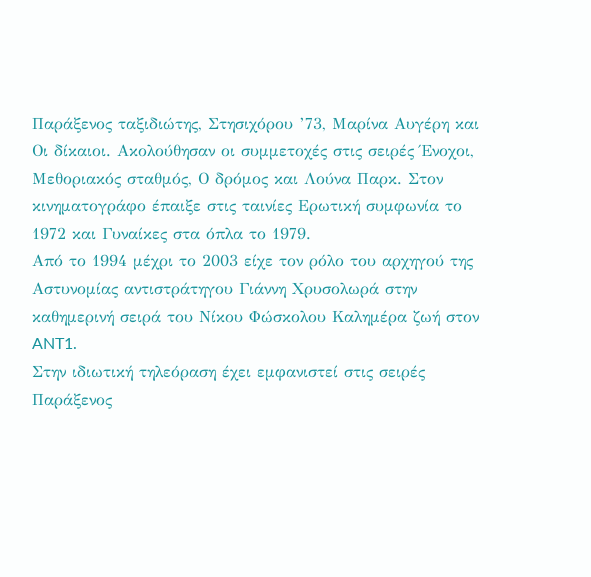Παράξενος ταξιδιώτης, Στησιχόρου ’73, Μαρίνα Αυγέρη και Οι δίκαιοι. Ακολούθησαν οι συμμετοχές στις σειρές Ένοχοι, Μεθοριακός σταθμός, Ο δρόμος και Λούνα Παρκ. Στον κινηματογράφο έπαιξε στις ταινίες Ερωτική συμφωνία το 1972 και Γυναίκες στα όπλα το 1979.
Από το 1994 μέχρι το 2003 είχε τον ρόλο του αρχηγού της Αστυνομίας αντιστράτηγου Γιάννη Χρυσολωρά στην καθημερινή σειρά του Νίκου Φώσκολου Καλημέρα ζωή στον ANT1.
Στην ιδιωτική τηλεόραση έχει εμφανιστεί στις σειρές Παράξενος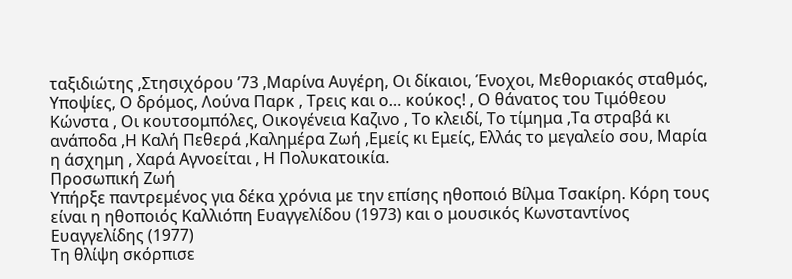ταξιδιώτης ,Στησιχόρου ’73 ,Μαρίνα Αυγέρη, Οι δίκαιοι, Ένοχοι, Μεθοριακός σταθμός, Υποψίες, Ο δρόμος, Λούνα Παρκ , Τρεις και ο… κούκος! , Ο θάνατος του Τιμόθεου Κώνστα , Οι κουτσομπόλες, Οικογένεια Καζινο , Το κλειδί, Το τίμημα ,Τα στραβά κι ανάποδα ,Η Καλή Πεθερά ,Καλημέρα Ζωή ,Εμείς κι Εμείς, Ελλάς το μεγαλείο σου, Μαρία η άσχημη , Χαρά Αγνοείται , Η Πολυκατοικία.
Προσωπική Ζωή
Υπήρξε παντρεμένος για δέκα χρόνια με την επίσης ηθοποιό Βίλμα Τσακίρη. Κόρη τους είναι η ηθοποιός Καλλιόπη Ευαγγελίδου (1973) και ο μουσικός Κωνσταντίνος Ευαγγελίδης (1977)
Τη θλίψη σκόρπισε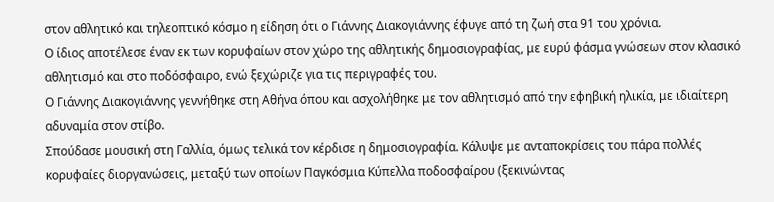στον αθλητικό και τηλεοπτικό κόσμο η είδηση ότι ο Γιάννης Διακογιάννης έφυγε από τη ζωή στα 91 του χρόνια.
Ο ίδιος αποτέλεσε έναν εκ των κορυφαίων στον χώρο της αθλητικής δημοσιογραφίας, με ευρύ φάσμα γνώσεων στον κλασικό αθλητισμό και στο ποδόσφαιρο, ενώ ξεχώριζε για τις περιγραφές του.
Ο Γιάννης Διακογιάννης γεννήθηκε στη Αθήνα όπου και ασχολήθηκε με τον αθλητισμό από την εφηβική ηλικία, με ιδιαίτερη αδυναμία στον στίβο.
Σπούδασε μουσική στη Γαλλία, όμως τελικά τον κέρδισε η δημοσιογραφία. Κάλυψε με ανταποκρίσεις του πάρα πολλές κορυφαίες διοργανώσεις, μεταξύ των οποίων Παγκόσμια Κύπελλα ποδοσφαίρου (ξεκινώντας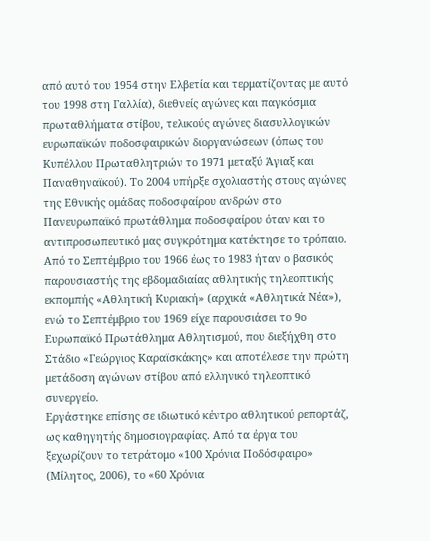από αυτό του 1954 στην Ελβετία και τερματίζοντας με αυτό του 1998 στη Γαλλία), διεθνείς αγώνες και παγκόσμια πρωταθλήματα στίβου, τελικούς αγώνες διασυλλογικών ευρωπαϊκών ποδοσφαιρικών διοργανώσεων (όπως του Κυπέλλου Πρωταθλητριών το 1971 μεταξύ Άγιαξ και Παναθηναϊκού). Το 2004 υπήρξε σχολιαστής στους αγώνες της Εθνικής ομάδας ποδοσφαίρου ανδρών στο Πανευρωπαϊκό πρωτάθλημα ποδοσφαίρου όταν και το αντιπροσωπευτικό μας συγκρότημα κατέκτησε το τρόπαιο.
Από το Σεπτέμβριο του 1966 έως το 1983 ήταν ο βασικός παρουσιαστής της εβδομαδιαίας αθλητικής τηλεοπτικής εκπομπής «Αθλητική Κυριακή» (αρχικά «Αθλητικά Νέα»), ενώ το Σεπτέμβριο του 1969 είχε παρουσιάσει το 9ο Ευρωπαϊκό Πρωτάθλημα Αθλητισμού, που διεξήχθη στο Στάδιο «Γεώργιος Καραϊσκάκης» και αποτέλεσε την πρώτη μετάδοση αγώνων στίβου από ελληνικό τηλεοπτικό συνεργείο.
Εργάστηκε επίσης σε ιδιωτικό κέντρο αθλητικού ρεπορτάζ, ως καθηγητής δημοσιογραφίας. Από τα έργα του ξεχωρίζουν το τετράτομο «100 Χρόνια Ποδόσφαιρο» (Μίλητος, 2006), το «60 Χρόνια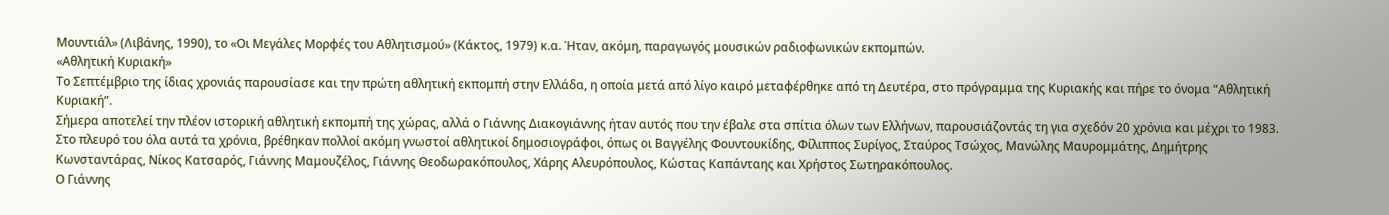Μουντιάλ» (Λιβάνης, 1990), το «Οι Μεγάλες Μορφές του Αθλητισμού» (Κάκτος, 1979) κ.α. Ήταν, ακόμη, παραγωγός μουσικών ραδιοφωνικών εκπομπών.
«Αθλητική Κυριακή»
Το Σεπτέμβριο της ίδιας χρονιάς παρουσίασε και την πρώτη αθλητική εκπομπή στην Ελλάδα, η οποία μετά από λίγο καιρό μεταφέρθηκε από τη Δευτέρα, στο πρόγραμμα της Κυριακής και πήρε το όνομα “Αθλητική Κυριακή”.
Σήμερα αποτελεί την πλέον ιστορική αθλητική εκπομπή της χώρας, αλλά ο Γιάννης Διακογιάννης ήταν αυτός που την έβαλε στα σπίτια όλων των Ελλήνων, παρουσιάζοντάς τη για σχεδόν 20 χρόνια και μέχρι το 1983. Στο πλευρό του όλα αυτά τα χρόνια, βρέθηκαν πολλοί ακόμη γνωστοί αθλητικοί δημοσιογράφοι, όπως οι Βαγγέλης Φουντουκίδης, Φίλιππος Συρίγος, Σταύρος Τσώχος, Μανώλης Μαυρομμάτης, Δημήτρης Κωνσταντάρας, Νίκος Κατσαρός, Γιάννης Μαμουζέλος, Γιάννης Θεοδωρακόπουλος, Χάρης Αλευρόπουλος, Κώστας Καπάνταης και Χρήστος Σωτηρακόπουλος.
Ο Γιάννης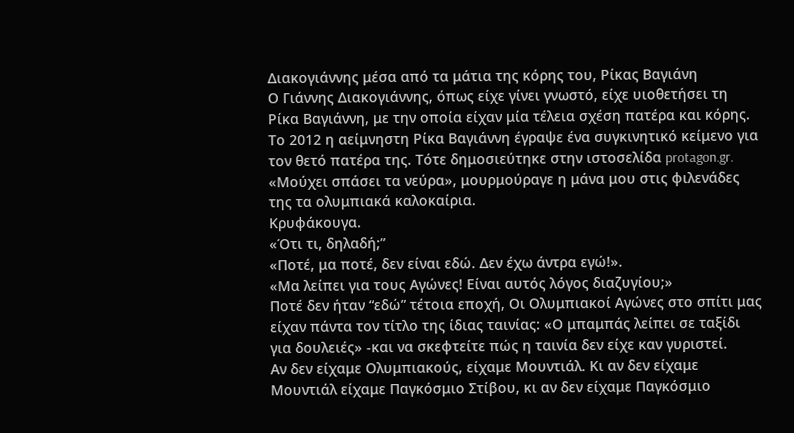Διακογιάννης μέσα από τα μάτια της κόρης του, Ρίκας Βαγιάνη
Ο Γιάννης Διακογιάννης, όπως είχε γίνει γνωστό, είχε υιοθετήσει τη Ρίκα Βαγιάννη, με την οποία είχαν μία τέλεια σχέση πατέρα και κόρης.
Το 2012 η αείμνηστη Ρίκα Βαγιάννη έγραψε ένα συγκινητικό κείμενο για τον θετό πατέρα της. Τότε δημοσιεύτηκε στην ιστοσελίδα protagon.gr.
«Μούχει σπάσει τα νεύρα», μουρμούραγε η μάνα μου στις φιλενάδες της τα ολυμπιακά καλοκαίρια.
Κρυφάκουγα.
«Ότι τι, δηλαδή;”
«Ποτέ, μα ποτέ, δεν είναι εδώ. Δεν έχω άντρα εγώ!».
«Μα λείπει για τους Αγώνες! Είναι αυτός λόγος διαζυγίου;»
Ποτέ δεν ήταν “εδώ” τέτοια εποχή, Οι Ολυμπιακοί Αγώνες στο σπίτι μας είχαν πάντα τον τίτλο της ίδιας ταινίας: «Ο μπαμπάς λείπει σε ταξίδι για δουλειές» -και να σκεφτείτε πώς η ταινία δεν είχε καν γυριστεί.
Αν δεν είχαμε Ολυμπιακούς, είχαμε Μουντιάλ. Κι αν δεν είχαμε Μουντιάλ είχαμε Παγκόσμιο Στίβου, κι αν δεν είχαμε Παγκόσμιο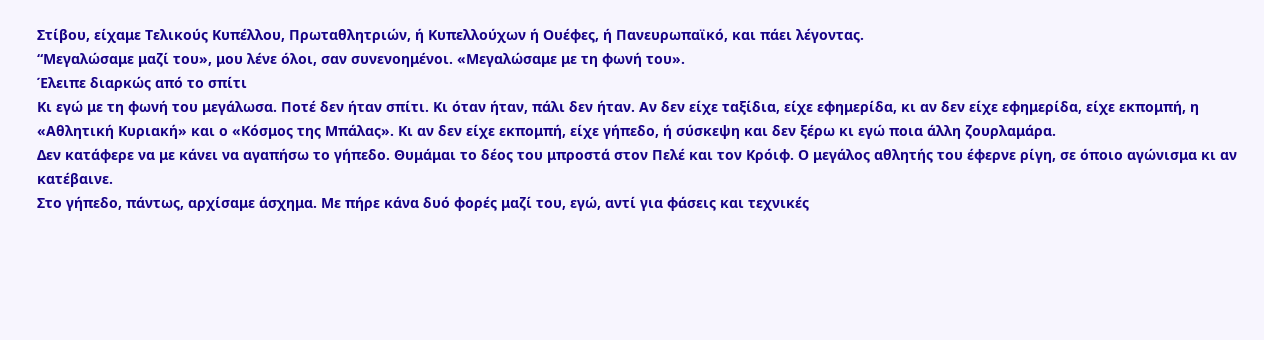Στίβου, είχαμε Τελικούς Κυπέλλου, Πρωταθλητριών, ή Κυπελλούχων ή Ουέφες, ή Πανευρωπαϊκό, και πάει λέγοντας.
“Μεγαλώσαμε μαζί του», μου λένε όλοι, σαν συνενοημένοι. «Μεγαλώσαμε με τη φωνή του».
Έλειπε διαρκώς από το σπίτι
Κι εγώ με τη φωνή του μεγάλωσα. Ποτέ δεν ήταν σπίτι. Κι όταν ήταν, πάλι δεν ήταν. Αν δεν είχε ταξίδια, είχε εφημερίδα, κι αν δεν είχε εφημερίδα, είχε εκπομπή, η «Αθλητική Κυριακή» και ο «Κόσμος της Μπάλας». Κι αν δεν είχε εκπομπή, είχε γήπεδο, ή σύσκεψη και δεν ξέρω κι εγώ ποια άλλη ζουρλαμάρα.
Δεν κατάφερε να με κάνει να αγαπήσω το γήπεδο. Θυμάμαι το δέος του μπροστά στον Πελέ και τον Κρόιφ. Ο μεγάλος αθλητής του έφερνε ρίγη, σε όποιο αγώνισμα κι αν κατέβαινε.
Στο γήπεδο, πάντως, αρχίσαμε άσχημα. Με πήρε κάνα δυό φορές μαζί του, εγώ, αντί για φάσεις και τεχνικές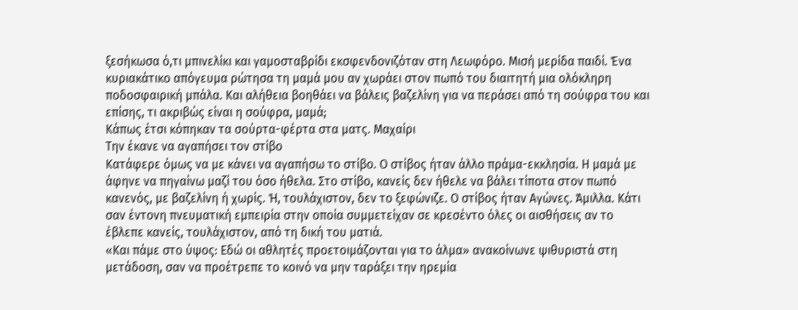ξεσήκωσα ό,τι μπινελίκι και γαμοσταβρίδι εκσφενδονιζόταν στη Λεωφόρο. Μισή μερίδα παιδί. Ένα κυριακάτικο απόγευμα ρώτησα τη μαμά μου αν χωράει στον πωπό του διαιτητή μια ολόκληρη ποδοσφαιρική μπάλα. Και αλήθεια βοηθάει να βάλεις βαζελίνη για να περάσει από τη σούφρα του και επίσης, τι ακριβώς είναι η σούφρα, μαμά;
Κάπως έτσι κόπηκαν τα σούρτα-φέρτα στα ματς. Μαχαίρι
Την έκανε να αγαπήσει τον στίβο
Κατάφερε όμως να με κάνει να αγαπήσω το στίβο. Ο στίβος ήταν άλλο πράμα-εκκλησία. Η μαμά με άφηνε να πηγαίνω μαζί του όσο ήθελα. Στο στίβο, κανείς δεν ήθελε να βάλει τίποτα στον πωπό κανενός, με βαζελίνη ή χωρίς. Ή, τουλάχιστον, δεν το ξεφώνιζε. Ο στίβος ήταν Αγώνες. Άμιλλα. Κάτι σαν έντονη πνευματική εμπειρία στην οποία συμμετείχαν σε κρεσέντο όλες οι αισθήσεις αν το έβλεπε κανείς, τουλάχιστον, από τη δική του ματιά.
«Και πάμε στο ύψος: Εδώ οι αθλητές προετοιμάζονται για το άλμα» ανακοίνωνε ψιθυριστά στη μετάδοση, σαν να προέτρεπε το κοινό να μην ταράξει την ηρεμία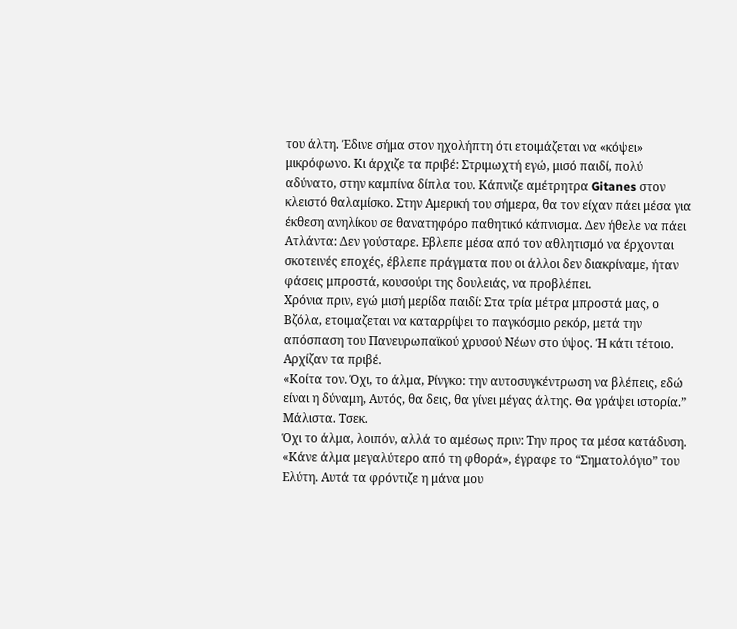του άλτη. Έδινε σήμα στον ηχολήπτη ότι ετοιμάζεται να «κόψει» μικρόφωνο. Κι άρχιζε τα πριβέ: Στριμωχτή εγώ, μισό παιδί, πολύ αδύνατο, στην καμπίνα δίπλα του. Κάπνιζε αμέτρητρα Gitanes στον κλειστό θαλαμίσκο. Στην Αμερική του σήμερα, θα τον είχαν πάει μέσα για έκθεση ανηλίκου σε θανατηφόρο παθητικό κάπνισμα. Δεν ήθελε να πάει Ατλάντα: Δεν γούσταρε. Εβλεπε μέσα από τον αθλητισμό να έρχονται σκοτεινές εποχές, έβλεπε πράγματα που οι άλλοι δεν διακρίναμε, ήταν φάσεις μπροστά, κουσούρι της δουλειάς, να προβλέπει.
Χρόνια πριν, εγώ μισή μερίδα παιδί: Στα τρία μέτρα μπροστά μας, ο Βζόλα, ετοιμαζεται να καταρρίψει το παγκόσμιο ρεκόρ, μετά την απόσπαση του Πανευρωπαϊκού χρυσού Nέων στο ύψος. Ή κάτι τέτοιο. Αρχίζαν τα πριβέ.
«Κοίτα τον. Όχι, το άλμα, Ρίνγκο: την αυτοσυγκέντρωση να βλέπεις, εδώ είναι η δύναμη, Αυτός, θα δεις, θα γίνει μέγας άλτης. Θα γράψει ιστορία.”
Μάλιστα. Τσεκ.
Όχι το άλμα, λοιπόν, αλλά το αμέσως πριν: Την προς τα μέσα κατάδυση.
«Κάνε άλμα μεγαλύτερο από τη φθορά», έγραφε το “Σηματολόγιο” του Ελύτη. Aυτά τα φρόντιζε η μάνα μου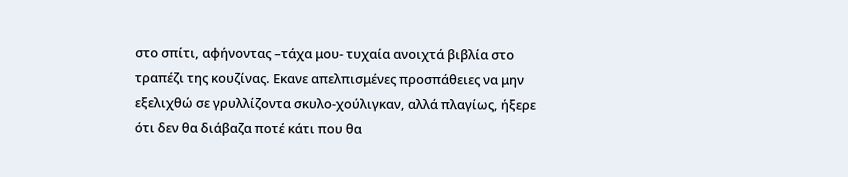στο σπίτι, αφήνοντας –τάχα μου- τυχαία ανοιχτά βιβλία στο τραπέζι της κουζίνας. Εκανε απελπισμένες προσπάθειες να μην εξελιχθώ σε γρυλλίζοντα σκυλο-χούλιγκαν, αλλά πλαγίως, ήξερε ότι δεν θα διάβαζα ποτέ κάτι που θα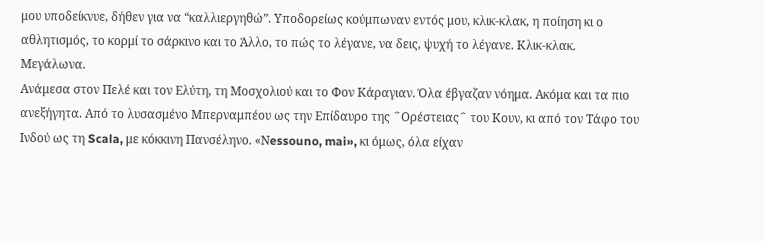μου υποδείκνυε, δήθεν για να “καλλιεργηθώ”. Υποδορείως κούμπωναν εντός μου, κλικ-κλακ, η ποίηση κι ο αθλητισμός, το κορμί το σάρκινο και το Άλλο, το πώς το λέγανε, να δεις, ψυχή το λέγανε. Κλικ-κλακ.
Μεγάλωνα.
Ανάμεσα στον Πελέ και τον Ελύτη, τη Μοσχολιού και το Φον Κάραγιαν. Όλα έβγαζαν νόημα. Ακόμα και τα πιο ανεξήγητα. Από το λυσασμένο Μπερναμπέου ως την Επίδαυρο της ΅Ορέστειας΅ του Κουν, κι από τον Τάφο του Ινδού ως τη Scala, με κόκκινη Πανσέληνο. «Νessouno, mai», κι όμως, όλα είχαν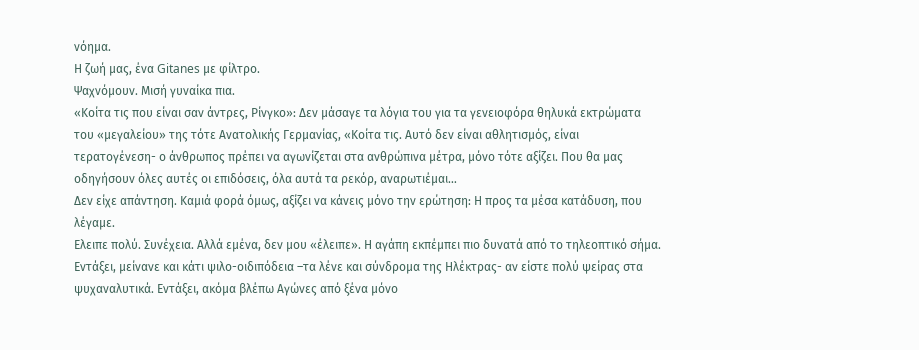νόημα.
Η ζωή μας, ένα Gitanes με φίλτρο.
Ψαχνόμουν. Μισή γυναίκα πια.
«Κοίτα τις που είναι σαν άντρες, Ρίνγκο»: Δεν μάσαγε τα λόγια του για τα γενειοφόρα θηλυκά εκτρώματα του «μεγαλείου» της τότε Ανατολικής Γερμανίας, «Κοίτα τις. Αυτό δεν είναι αθλητισμός, είναι τερατογένεση- ο άνθρωπος πρέπει να αγωνίζεται στα ανθρώπινα μέτρα, μόνο τότε αξίζει. Που θα μας οδηγήσουν όλες αυτές οι επιδόσεις, όλα αυτά τα ρεκόρ, αναρωτιέμαι…
Δεν είχε απάντηση. Καμιά φορά όμως, αξίζει να κάνεις μόνο την ερώτηση: Η προς τα μέσα κατάδυση, που λέγαμε.
Ελειπε πολύ. Συνέχεια. Αλλά εμένα, δεν μου «έλειπε». Η αγάπη εκπέμπει πιο δυνατά από το τηλεοπτικό σήμα.
Εντάξει, μείνανε και κάτι ψιλο-οιδιπόδεια –τα λένε και σύνδρομα της Ηλέκτρας- αν είστε πολύ ψείρας στα ψυχαναλυτικά. Εντάξει, ακόμα βλέπω Αγώνες από ξένα μόνο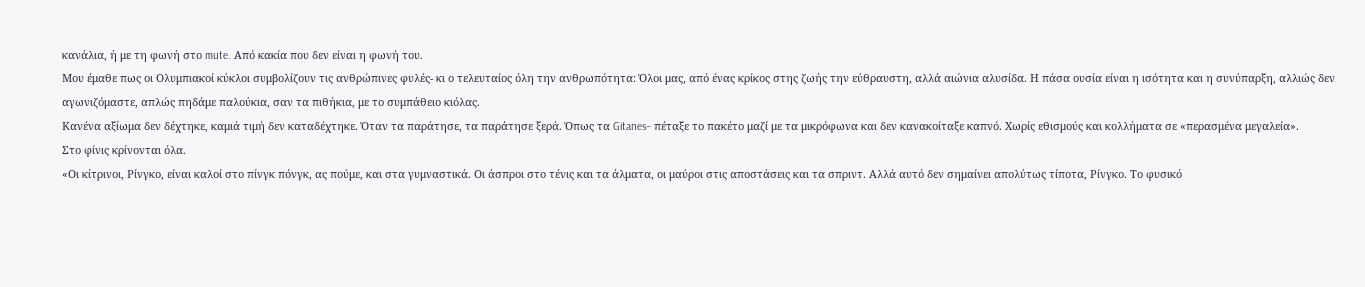κανάλια, ή με τη φωνή στο mute. Από κακία που δεν είναι η φωνή του.
Μου έμαθε πως οι Ολυμπιακοί κύκλοι συμβολίζουν τις ανθρώπινες φυλές- κι ο τελευταίος όλη την ανθρωπότητα: Όλοι μας, από ένας κρίκος στης ζωής την εύθραυστη, αλλά αιώνια αλυσίδα. Η πάσα ουσία είναι η ισότητα και η συνύπαρξη, αλλιώς δεν αγωνιζόμαστε, απλώς πηδάμε παλούκια, σαν τα πιθήκια, με το συμπάθειο κιόλας.
Κανένα αξίωμα δεν δέχτηκε, καμιά τιμή δεν καταδέχτηκε. Όταν τα παράτησε, τα παράτησε ξερά. Όπως τα Gitanes– πέταξε το πακέτο μαζί με τα μικρόφωνα και δεν κανακοίταξε καπνό. Χωρίς εθισμούς και κολλήματα σε «περασμένα μεγαλεία».
Στο φίνις κρίνονται όλα.
«Οι κίτρινοι, Ρίνγκο, είναι καλοί στο πίνγκ πόνγκ, ας πούμε, και στα γυμναστικά. Οι άσπροι στο τένις και τα άλματα, οι μαύροι στις αποστάσεις και τα σπριντ. Αλλά αυτό δεν σημαίνει απολύτως τίποτα, Ρίνγκο. Το φυσικό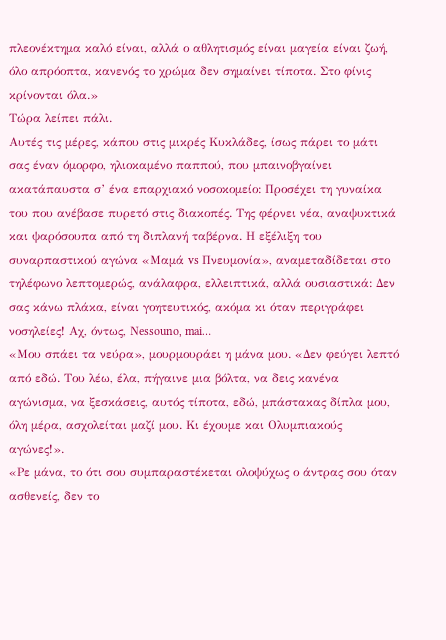πλεονέκτημα καλό είναι, αλλά ο αθλητισμός είναι μαγεία είναι ζωή, όλο απρόοπτα, κανενός το χρώμα δεν σημαίνει τίποτα. Στο φίνις κρίνονται όλα.»
Τώρα λείπει πάλι.
Αυτές τις μέρες, κάπου στις μικρές Κυκλάδες, ίσως πάρει το μάτι σας έναν όμορφο, ηλιοκαμένο παππού, που μπαινοβγαίνει ακατάπαυστα σ’ ένα επαρχιακό νοσοκομείο: Προσέχει τη γυναίκα του που ανέβασε πυρετό στις διακοπές. Της φέρνει νέα, αναψυκτικά και ψαρόσουπα από τη διπλανή ταβέρνα. Η εξέλιξη του συναρπαστικού αγώνα «Μαμά vs Πνευμονία», αναμεταδίδεται στο τηλέφωνο λεπτομερώς, ανάλαφρα, ελλειπτικά, αλλά ουσιαστικά: Δεν σας κάνω πλάκα, είναι γοητευτικός, ακόμα κι όταν περιγράφει νοσηλείες! Aχ, όντως, Νessouno, mai…
«Μου σπάει τα νεύρα», μουρμουράει η μάνα μου. «Δεν φεύγει λεπτό από εδώ. Του λέω, έλα, πήγαινε μια βόλτα, να δεις κανένα αγώνισμα, να ξεσκάσεις, αυτός τίποτα, εδώ, μπάστακας δίπλα μου, όλη μέρα, ασχολείται μαζί μου. Κι έχουμε και Ολυμπιακούς αγώνες!».
«Ρε μάνα, το ότι σου συμπαραστέκεται ολοψύχως ο άντρας σου όταν ασθενείς, δεν το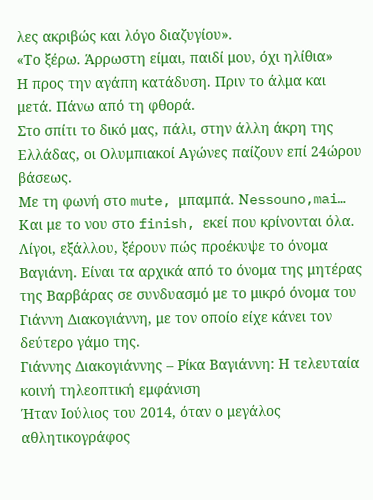λες ακριβώς και λόγο διαζυγίου».
«Το ξέρω. Άρρωστη είμαι, παιδί μου, όχι ηλίθια»
Η προς την αγάπη κατάδυση. Πριν το άλμα και μετά. Πάνω από τη φθορά.
Στο σπίτι το δικό μας, πάλι, στην άλλη άκρη της Ελλάδας, οι Oλυμπιακοί Αγώνες παίζουν επί 24ώρου βάσεως.
Με τη φωνή στο mute, μπαμπά. Νessouno,mai…
Και με το νου στο finish, εκεί που κρίνονται όλα.
Λίγοι, εξάλλου, ξέρουν πώς προέκυψε το όνομα Βαγιάνη. Είναι τα αρχικά από το όνομα της μητέρας της Βαρβάρας σε συνδυασμό με το μικρό όνομα του Γιάννη Διακογιάννη, με τον οποίο είχε κάνει τον δεύτερο γάμο της.
Γιάννης Διακογιάννης – Ρίκα Βαγιάννη: Η τελευταία κοινή τηλεοπτική εμφάνιση
Ήταν Ιούλιος του 2014, όταν ο μεγάλος αθλητικογράφος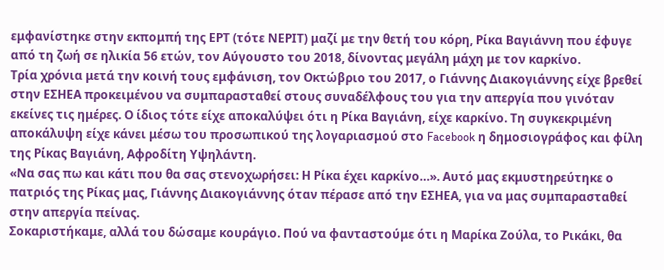εμφανίστηκε στην εκπομπή της ΕΡΤ (τότε ΝΕΡΙΤ) μαζί με την θετή του κόρη, Ρίκα Βαγιάννη που έφυγε από τη ζωή σε ηλικία 56 ετών, τον Αύγουστο του 2018, δίνοντας μεγάλη μάχη με τον καρκίνο.
Τρία χρόνια μετά την κοινή τους εμφάνιση, τον Οκτώβριο του 2017, ο Γιάννης Διακογιάννης είχε βρεθεί στην ΕΣΗΕΑ προκειμένου να συμπαρασταθεί στους συναδέλφους του για την απεργία που γινόταν εκείνες τις ημέρες. Ο ίδιος τότε είχε αποκαλύψει ότι η Ρίκα Βαγιάνη, είχε καρκίνο. Τη συγκεκριμένη αποκάλυψη είχε κάνει μέσω του προσωπικού της λογαριασμού στο Facebook η δημοσιογράφος και φίλη της Ρίκας Βαγιάνη, Αφροδίτη Υψηλάντη.
«Να σας πω και κάτι που θα σας στενοχωρήσει: Η Ρίκα έχει καρκίνο…». Αυτό μας εκμυστηρεύτηκε ο πατριός της Ρίκας μας, Γιάννης Διακογιάννης όταν πέρασε από την ΕΣΗΕΑ, για να μας συμπαρασταθεί στην απεργία πείνας.
Σοκαριστήκαμε, αλλά του δώσαμε κουράγιο. Πού να φανταστούμε ότι η Μαρίκα Ζούλα, το Ρικάκι, θα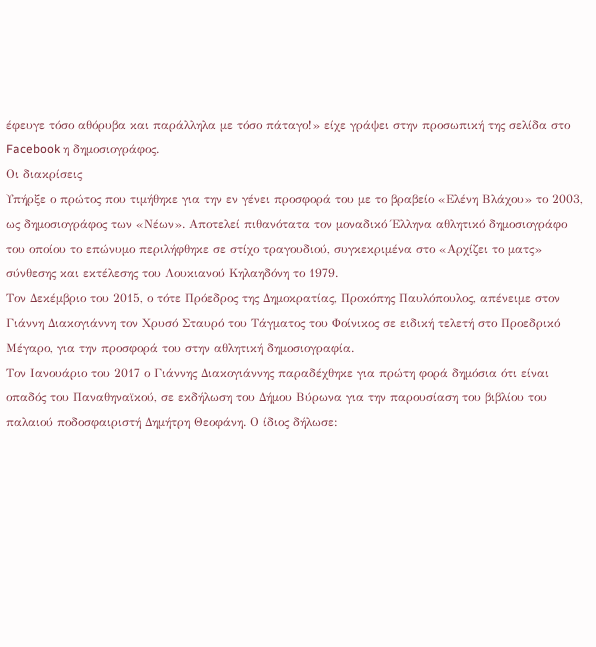έφευγε τόσο αθόρυβα και παράλληλα με τόσο πάταγο!» είχε γράψει στην προσωπική της σελίδα στο Facebook η δημοσιογράφος.
Οι διακρίσεις
Υπήρξε ο πρώτος που τιμήθηκε για την εν γένει προσφορά του με το βραβείο «Ελένη Βλάχου» το 2003, ως δημοσιογράφος των «Νέων». Αποτελεί πιθανότατα τον μοναδικό Έλληνα αθλητικό δημοσιογράφο του οποίου το επώνυμο περιλήφθηκε σε στίχο τραγουδιού, συγκεκριμένα στο «Αρχίζει το ματς» σύνθεσης και εκτέλεσης του Λουκιανού Κηλαηδόνη το 1979.
Τον Δεκέμβριο του 2015, ο τότε Πρόεδρος της Δημοκρατίας, Προκόπης Παυλόπουλος, απένειμε στον Γιάννη Διακογιάννη τον Χρυσό Σταυρό του Τάγματος του Φοίνικος σε ειδική τελετή στο Προεδρικό Μέγαρο, για την προσφορά του στην αθλητική δημοσιογραφία.
Τον Ιανουάριο του 2017 ο Γιάννης Διακογιάννης παραδέχθηκε για πρώτη φορά δημόσια ότι είναι οπαδός του Παναθηναϊκού, σε εκδήλωση του Δήμου Βύρωνα για την παρουσίαση του βιβλίου του παλαιού ποδοσφαιριστή Δημήτρη Θεοφάνη. Ο ίδιος δήλωσε: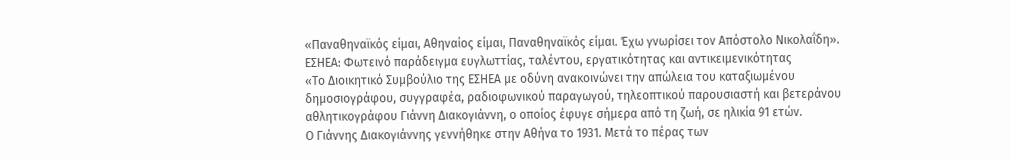«Παναθηναϊκός είμαι, Αθηναίος είμαι, Παναθηναϊκός είμαι. Έχω γνωρίσει τον Απόστολο Νικολαΐδη».
ΕΣΗΕΑ: Φωτεινό παράδειγμα ευγλωττίας, ταλέντου, εργατικότητας και αντικειμενικότητας
«Το Διοικητικό Συμβούλιο της ΕΣΗΕΑ με οδύνη ανακοινώνει την απώλεια του καταξιωμένου δημοσιογράφου, συγγραφέα, ραδιοφωνικού παραγωγού, τηλεοπτικού παρουσιαστή και βετεράνου αθλητικογράφου Γιάννη Διακογιάννη, ο οποίος έφυγε σήμερα από τη ζωή, σε ηλικία 91 ετών.
Ο Γιάννης Διακογιάννης γεννήθηκε στην Αθήνα το 1931. Μετά το πέρας των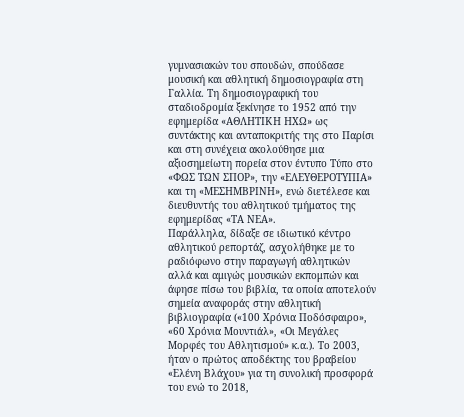γυμνασιακών του σπουδών, σπούδασε μουσική και αθλητική δημοσιογραφία στη Γαλλία. Τη δημοσιογραφική του σταδιοδρομία ξεκίνησε το 1952 από την εφημερίδα «ΑΘΛΗΤΙΚΗ ΗΧΩ» ως συντάκτης και ανταποκριτής της στο Παρίσι και στη συνέχεια ακολούθησε μια αξιοσημείωτη πορεία στον έντυπο Τύπο στο «ΦΩΣ ΤΩΝ ΣΠΟΡ», την «ΕΛΕΥΘΕΡΟΤΥΠΙΑ» και τη «ΜΕΣΗΜΒΡΙΝΗ», ενώ διετέλεσε και διευθυντής του αθλητικού τμήματος της εφημερίδας «ΤΑ ΝΕΑ».
Παράλληλα, δίδαξε σε ιδιωτικό κέντρο αθλητικού ρεπορτάζ, ασχολήθηκε με το ραδιόφωνο στην παραγωγή αθλητικών αλλά και αμιγώς μουσικών εκπομπών και άφησε πίσω του βιβλία, τα οποία αποτελούν σημεία αναφοράς στην αθλητική βιβλιογραφία («100 Χρόνια Ποδόσφαιρο», «60 Χρόνια Μουντιάλ», «Οι Μεγάλες Μορφές του Αθλητισμού» κ.α.). Το 2003, ήταν ο πρώτος αποδέκτης του βραβείου «Ελένη Βλάχου» για τη συνολική προσφορά του ενώ το 2018,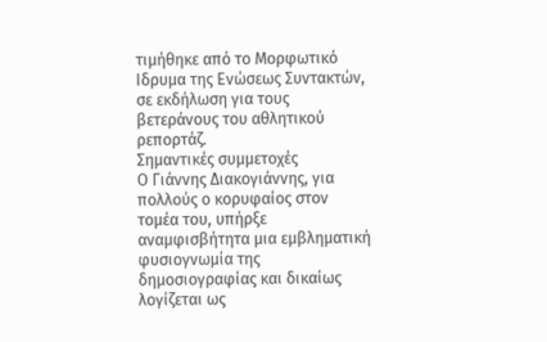τιμήθηκε από το Μορφωτικό Ιδρυμα της Ενώσεως Συντακτών, σε εκδήλωση για τους βετεράνους του αθλητικού ρεπορτάζ.
Σημαντικές συμμετοχές
Ο Γιάννης Διακογιάννης, για πολλούς ο κορυφαίος στον τομέα του, υπήρξε αναμφισβήτητα μια εμβληματική φυσιογνωμία της δημοσιογραφίας και δικαίως λογίζεται ως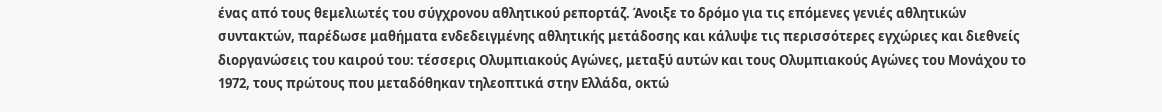ένας από τους θεμελιωτές του σύγχρονου αθλητικού ρεπορτάζ. Άνοιξε το δρόμο για τις επόμενες γενιές αθλητικών συντακτών, παρέδωσε μαθήματα ενδεδειγμένης αθλητικής μετάδοσης και κάλυψε τις περισσότερες εγχώριες και διεθνείς διοργανώσεις του καιρού του: τέσσερις Ολυμπιακούς Αγώνες, μεταξύ αυτών και τους Ολυμπιακούς Αγώνες του Μονάχου το 1972, τους πρώτους που μεταδόθηκαν τηλεοπτικά στην Ελλάδα, οκτώ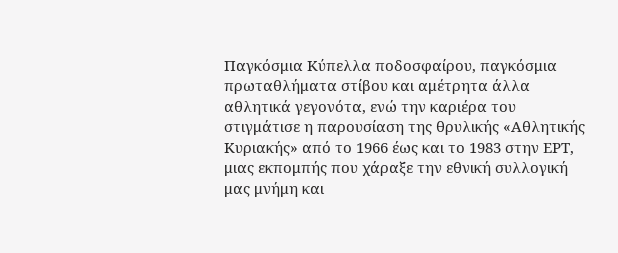Παγκόσμια Κύπελλα ποδοσφαίρου, παγκόσμια πρωταθλήματα στίβου και αμέτρητα άλλα αθλητικά γεγονότα, ενώ την καριέρα του στιγμάτισε η παρουσίαση της θρυλικής «Αθλητικής Κυριακής» από το 1966 έως και το 1983 στην ΕΡΤ, μιας εκπομπής που χάραξε την εθνική συλλογική μας μνήμη και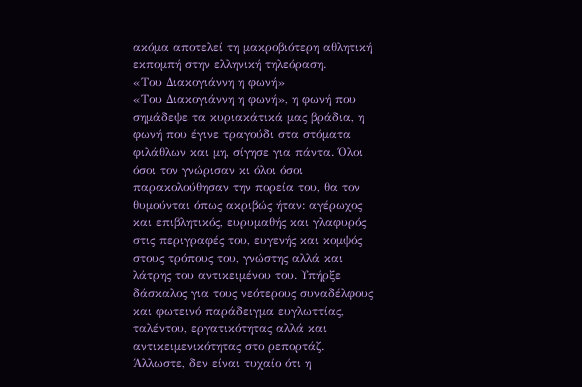ακόμα αποτελεί τη μακροβιότερη αθλητική εκπομπή στην ελληνική τηλεόραση.
«Του Διακογιάννη η φωνή»
«Του Διακογιάννη η φωνή», η φωνή που σημάδεψε τα κυριακάτικά μας βράδια, η φωνή που έγινε τραγούδι στα στόματα φιλάθλων και μη, σίγησε για πάντα. Όλοι όσοι τον γνώρισαν κι όλοι όσοι παρακολούθησαν την πορεία του, θα τον θυμούνται όπως ακριβώς ήταν: αγέρωχος και επιβλητικός, ευρυμαθής και γλαφυρός στις περιγραφές του, ευγενής και κομψός στους τρόπους του, γνώστης αλλά και λάτρης του αντικειμένου του. Υπήρξε δάσκαλος για τους νεότερους συναδέλφους και φωτεινό παράδειγμα ευγλωττίας, ταλέντου, εργατικότητας αλλά και αντικειμενικότητας στο ρεπορτάζ. Άλλωστε, δεν είναι τυχαίο ότι η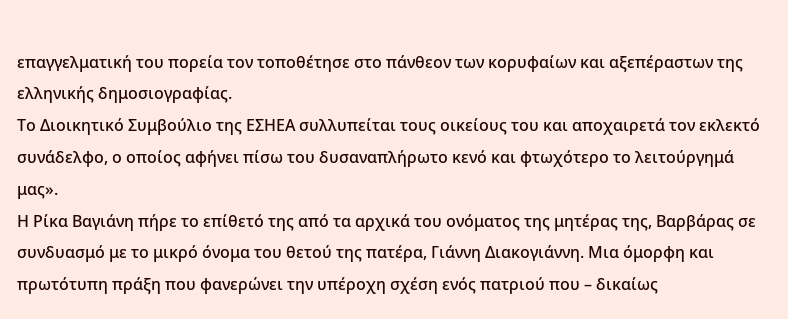επαγγελματική του πορεία τον τοποθέτησε στο πάνθεον των κορυφαίων και αξεπέραστων της ελληνικής δημοσιογραφίας.
Το Διοικητικό Συμβούλιο της ΕΣΗΕΑ συλλυπείται τους οικείους του και αποχαιρετά τον εκλεκτό συνάδελφο, ο οποίος αφήνει πίσω του δυσαναπλήρωτο κενό και φτωχότερο το λειτούργημά μας».
Η Ρίκα Βαγιάνη πήρε το επίθετό της από τα αρχικά του ονόματος της μητέρας της, Βαρβάρας σε συνδυασμό με το μικρό όνομα του θετού της πατέρα, Γιάννη Διακογιάννη. Μια όμορφη και πρωτότυπη πράξη που φανερώνει την υπέροχη σχέση ενός πατριού που – δικαίως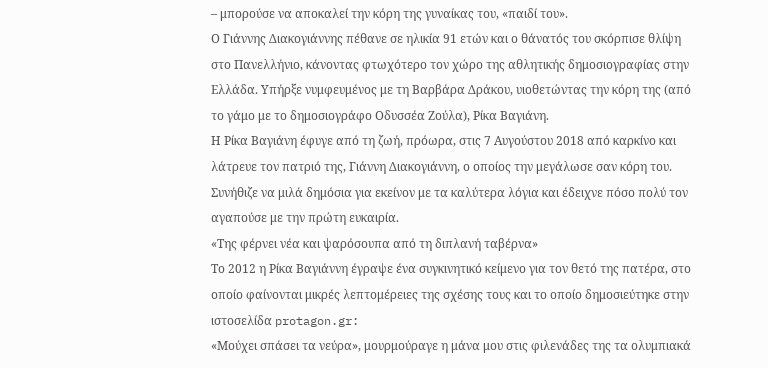– μπορούσε να αποκαλεί την κόρη της γυναίκας του, «παιδί του».
Ο Γιάννης Διακογιάννης πέθανε σε ηλικία 91 ετών και ο θάνατός του σκόρπισε θλίψη στο Πανελλήνιο, κάνοντας φτωχότερο τον χώρο της αθλητικής δημοσιογραφίας στην Ελλάδα. Υπήρξε νυμφευμένος με τη Βαρβάρα Δράκου, υιοθετώντας την κόρη της (από το γάμο με το δημοσιογράφο Οδυσσέα Ζούλα), Ρίκα Βαγιάνη.
Η Ρίκα Βαγιάνη έφυγε από τη ζωή, πρόωρα, στις 7 Αυγούστου 2018 από καρκίνο και λάτρευε τον πατριό της, Γιάννη Διακογιάννη, ο οποίος την μεγάλωσε σαν κόρη του. Συνήθιζε να μιλά δημόσια για εκείνον με τα καλύτερα λόγια και έδειχνε πόσο πολύ τον αγαπούσε με την πρώτη ευκαιρία.
«Της φέρνει νέα και ψαρόσουπα από τη διπλανή ταβέρνα»
Το 2012 η Ρίκα Βαγιάννη έγραψε ένα συγκινητικό κείμενο για τον θετό της πατέρα, στο οποίο φαίνονται μικρές λεπτομέρειες της σχέσης τους και το οποίο δημοσιεύτηκε στην ιστοσελίδα protagon.gr:
«Μούχει σπάσει τα νεύρα», μουρμούραγε η μάνα μου στις φιλενάδες της τα ολυμπιακά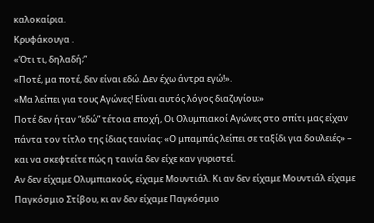καλοκαίρια.
Κρυφάκουγα .
«Ότι τι, δηλαδή;”
«Ποτέ, μα ποτέ, δεν είναι εδώ. Δεν έχω άντρα εγώ!».
«Μα λείπει για τους Αγώνες! Είναι αυτός λόγος διαζυγίου;»
Ποτέ δεν ήταν “εδώ” τέτοια εποχή, Οι Ολυμπιακοί Αγώνες στο σπίτι μας είχαν πάντα τον τίτλο της ίδιας ταινίας: «Ο μπαμπάς λείπει σε ταξίδι για δουλειές» – και να σκεφτείτε πώς η ταινία δεν είχε καν γυριστεί.
Αν δεν είχαμε Ολυμπιακούς, είχαμε Μουντιάλ. Κι αν δεν είχαμε Μουντιάλ είχαμε Παγκόσμιο Στίβου, κι αν δεν είχαμε Παγκόσμιο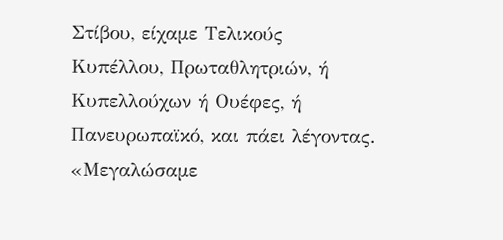Στίβου, είχαμε Τελικούς Κυπέλλου, Πρωταθλητριών, ή Κυπελλούχων ή Ουέφες, ή Πανευρωπαϊκό, και πάει λέγοντας.
«Μεγαλώσαμε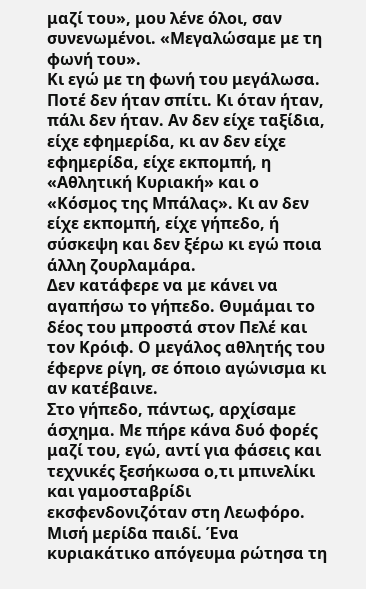μαζί του», μου λένε όλοι, σαν συνενωμένοι. «Μεγαλώσαμε με τη φωνή του».
Κι εγώ με τη φωνή του μεγάλωσα. Ποτέ δεν ήταν σπίτι. Κι όταν ήταν, πάλι δεν ήταν. Αν δεν είχε ταξίδια, είχε εφημερίδα, κι αν δεν είχε εφημερίδα, είχε εκπομπή, η «Αθλητική Κυριακή» και ο «Κόσμος της Μπάλας». Κι αν δεν είχε εκπομπή, είχε γήπεδο, ή σύσκεψη και δεν ξέρω κι εγώ ποια άλλη ζουρλαμάρα.
Δεν κατάφερε να με κάνει να αγαπήσω το γήπεδο. Θυμάμαι το δέος του μπροστά στον Πελέ και τον Κρόιφ. Ο μεγάλος αθλητής του έφερνε ρίγη, σε όποιο αγώνισμα κι αν κατέβαινε.
Στο γήπεδο, πάντως, αρχίσαμε άσχημα. Με πήρε κάνα δυό φορές μαζί του, εγώ, αντί για φάσεις και τεχνικές ξεσήκωσα ο,τι μπινελίκι και γαμοσταβρίδι εκσφενδονιζόταν στη Λεωφόρο. Μισή μερίδα παιδί. Ένα κυριακάτικο απόγευμα ρώτησα τη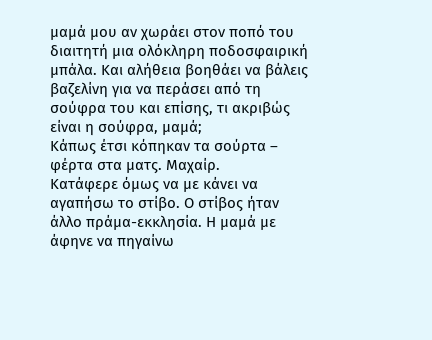μαμά μου αν χωράει στον ποπό του διαιτητή μια ολόκληρη ποδοσφαιρική μπάλα. Και αλήθεια βοηθάει να βάλεις βαζελίνη για να περάσει από τη σούφρα του και επίσης, τι ακριβώς είναι η σούφρα, μαμά;
Κάπως έτσι κόπηκαν τα σούρτα – φέρτα στα ματς. Μαχαίρ.
Κατάφερε όμως να με κάνει να αγαπήσω το στίβο. Ο στίβος ήταν άλλο πράμα-εκκλησία. Η μαμά με άφηνε να πηγαίνω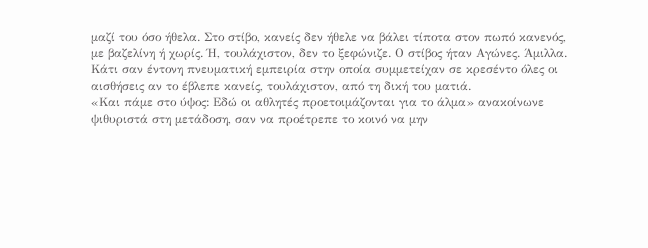μαζί του όσο ήθελα. Στο στίβο, κανείς δεν ήθελε να βάλει τίποτα στον πωπό κανενός, με βαζελίνη ή χωρίς. Ή, τουλάχιστον, δεν το ξεφώνιζε. Ο στίβος ήταν Αγώνες. Άμιλλα. Κάτι σαν έντονη πνευματική εμπειρία στην οποία συμμετείχαν σε κρεσέντο όλες οι αισθήσεις αν το έβλεπε κανείς, τουλάχιστον, από τη δική του ματιά.
«Και πάμε στο ύψος: Εδώ οι αθλητές προετοιμάζονται για το άλμα» ανακοίνωνε ψιθυριστά στη μετάδοση, σαν να προέτρεπε το κοινό να μην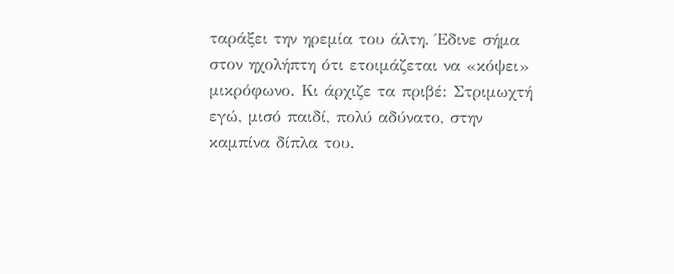ταράξει την ηρεμία του άλτη. Έδινε σήμα στον ηχολήπτη ότι ετοιμάζεται να «κόψει» μικρόφωνο. Κι άρχιζε τα πριβέ: Στριμωχτή εγώ, μισό παιδί, πολύ αδύνατο, στην καμπίνα δίπλα του.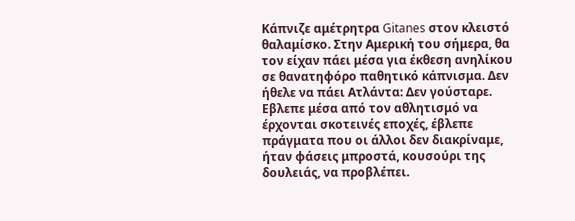Κάπνιζε αμέτρητρα Gitanes στον κλειστό θαλαμίσκο. Στην Αμερική του σήμερα, θα τον είχαν πάει μέσα για έκθεση ανηλίκου σε θανατηφόρο παθητικό κάπνισμα. Δεν ήθελε να πάει Ατλάντα: Δεν γούσταρε. Εβλεπε μέσα από τον αθλητισμό να έρχονται σκοτεινές εποχές, έβλεπε πράγματα που οι άλλοι δεν διακρίναμε, ήταν φάσεις μπροστά, κουσούρι της δουλειάς, να προβλέπει.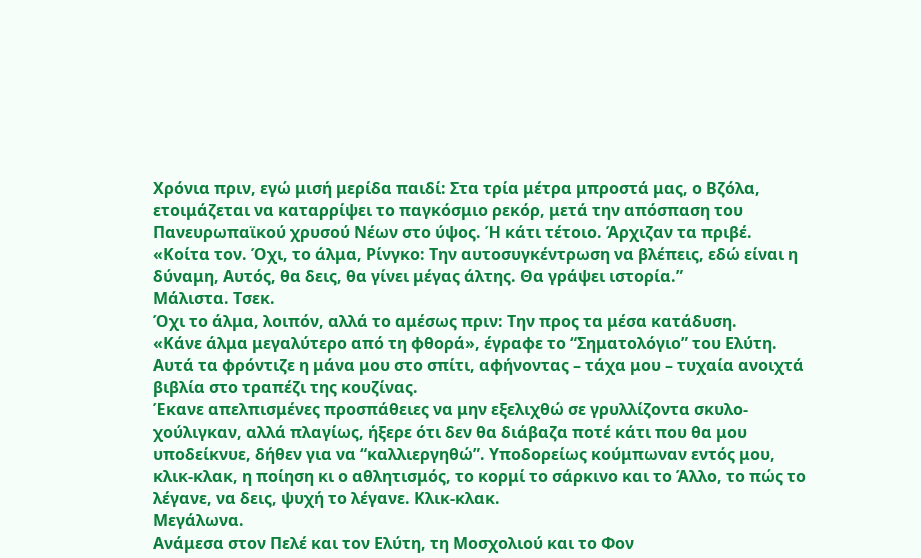Χρόνια πριν, εγώ μισή μερίδα παιδί: Στα τρία μέτρα μπροστά μας, ο Βζόλα, ετοιμάζεται να καταρρίψει το παγκόσμιο ρεκόρ, μετά την απόσπαση του Πανευρωπαϊκού χρυσού Nέων στο ύψος. Ή κάτι τέτοιο. Άρχιζαν τα πριβέ.
«Κοίτα τον. Όχι, το άλμα, Ρίνγκο: Την αυτοσυγκέντρωση να βλέπεις, εδώ είναι η δύναμη, Αυτός, θα δεις, θα γίνει μέγας άλτης. Θα γράψει ιστορία.”
Μάλιστα. Τσεκ.
Όχι το άλμα, λοιπόν, αλλά το αμέσως πριν: Την προς τα μέσα κατάδυση.
«Κάνε άλμα μεγαλύτερο από τη φθορά», έγραφε το “Σηματολόγιο” του Ελύτη. Aυτά τα φρόντιζε η μάνα μου στο σπίτι, αφήνοντας – τάχα μου – τυχαία ανοιχτά βιβλία στο τραπέζι της κουζίνας.
Έκανε απελπισμένες προσπάθειες να μην εξελιχθώ σε γρυλλίζοντα σκυλο-χούλιγκαν, αλλά πλαγίως, ήξερε ότι δεν θα διάβαζα ποτέ κάτι που θα μου υποδείκνυε, δήθεν για να “καλλιεργηθώ”. Υποδορείως κούμπωναν εντός μου, κλικ-κλακ, η ποίηση κι ο αθλητισμός, το κορμί το σάρκινο και το Άλλο, το πώς το λέγανε, να δεις, ψυχή το λέγανε. Κλικ-κλακ.
Μεγάλωνα.
Ανάμεσα στον Πελέ και τον Ελύτη, τη Μοσχολιού και το Φον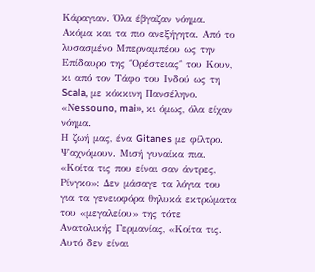Κάραγιαν. Όλα έβγαζαν νόημα. Ακόμα και τα πιο ανεξήγητα. Από το λυσασμένο Μπερναμπέου ως την Επίδαυρο της ΅Ορέστειας΅ του Κουν, κι από τον Τάφο του Ινδού ως τη Scala, με κόκκινη Πανσέληνο. «Νessouno, mai», κι όμως, όλα είχαν νόημα.
Η ζωή μας, ένα Gitanes με φίλτρο.
Ψαχνόμουν. Μισή γυναίκα πια.
«Κοίτα τις που είναι σαν άντρες, Ρίνγκο»: Δεν μάσαγε τα λόγια του για τα γενειοφόρα θηλυκά εκτρώματα του «μεγαλείου» της τότε Ανατολικής Γερμανίας, «Κοίτα τις. Αυτό δεν είναι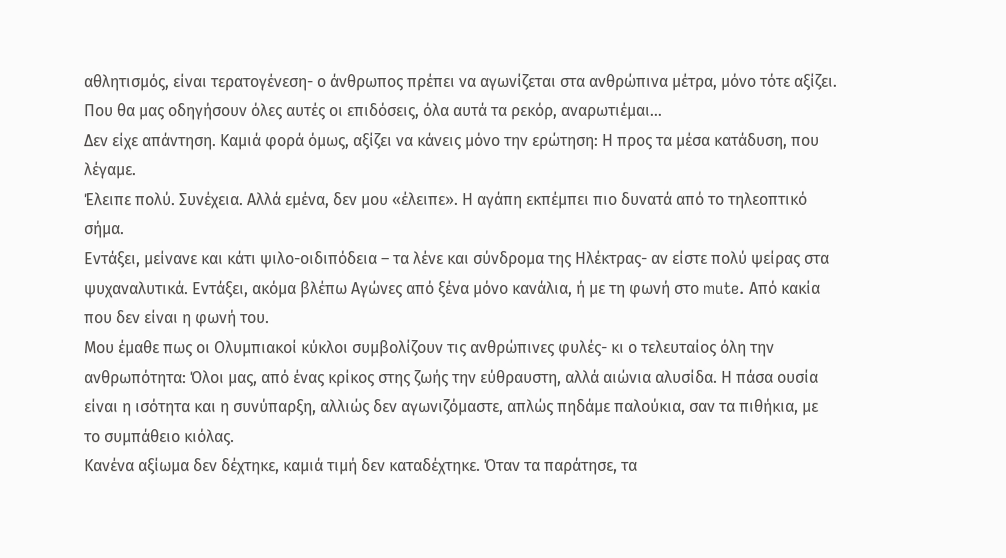αθλητισμός, είναι τερατογένεση- ο άνθρωπος πρέπει να αγωνίζεται στα ανθρώπινα μέτρα, μόνο τότε αξίζει. Που θα μας οδηγήσουν όλες αυτές οι επιδόσεις, όλα αυτά τα ρεκόρ, αναρωτιέμαι…
Δεν είχε απάντηση. Καμιά φορά όμως, αξίζει να κάνεις μόνο την ερώτηση: Η προς τα μέσα κατάδυση, που λέγαμε.
Έλειπε πολύ. Συνέχεια. Αλλά εμένα, δεν μου «έλειπε». Η αγάπη εκπέμπει πιο δυνατά από το τηλεοπτικό σήμα.
Εντάξει, μείνανε και κάτι ψιλο-οιδιπόδεια – τα λένε και σύνδρομα της Ηλέκτρας- αν είστε πολύ ψείρας στα ψυχαναλυτικά. Εντάξει, ακόμα βλέπω Αγώνες από ξένα μόνο κανάλια, ή με τη φωνή στο mute. Από κακία που δεν είναι η φωνή του.
Μου έμαθε πως οι Ολυμπιακοί κύκλοι συμβολίζουν τις ανθρώπινες φυλές- κι ο τελευταίος όλη την ανθρωπότητα: Όλοι μας, από ένας κρίκος στης ζωής την εύθραυστη, αλλά αιώνια αλυσίδα. Η πάσα ουσία είναι η ισότητα και η συνύπαρξη, αλλιώς δεν αγωνιζόμαστε, απλώς πηδάμε παλούκια, σαν τα πιθήκια, με το συμπάθειο κιόλας.
Κανένα αξίωμα δεν δέχτηκε, καμιά τιμή δεν καταδέχτηκε. Όταν τα παράτησε, τα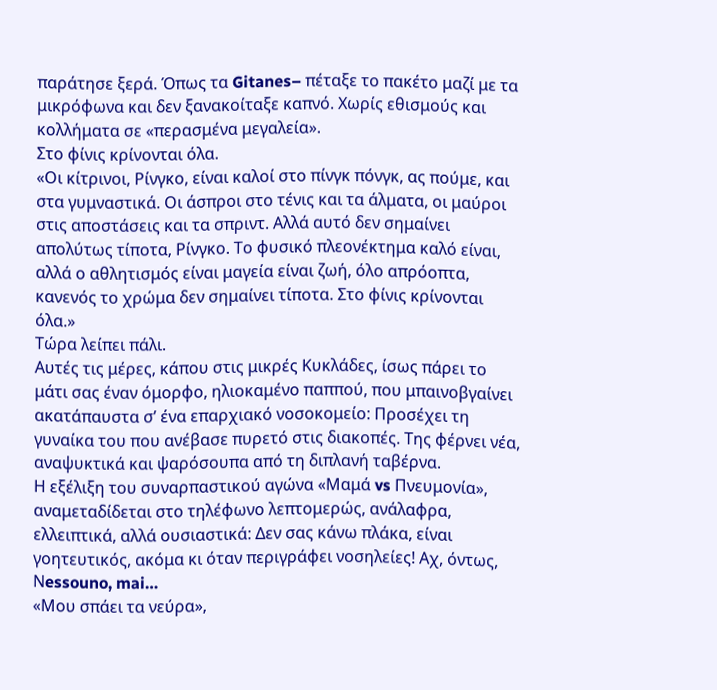παράτησε ξερά. Όπως τα Gitanes– πέταξε το πακέτο μαζί με τα μικρόφωνα και δεν ξανακοίταξε καπνό. Χωρίς εθισμούς και κολλήματα σε «περασμένα μεγαλεία».
Στο φίνις κρίνονται όλα.
«Οι κίτρινοι, Ρίνγκο, είναι καλοί στο πίνγκ πόνγκ, ας πούμε, και στα γυμναστικά. Οι άσπροι στο τένις και τα άλματα, οι μαύροι στις αποστάσεις και τα σπριντ. Αλλά αυτό δεν σημαίνει απολύτως τίποτα, Ρίνγκο. Το φυσικό πλεονέκτημα καλό είναι, αλλά ο αθλητισμός είναι μαγεία είναι ζωή, όλο απρόοπτα, κανενός το χρώμα δεν σημαίνει τίποτα. Στο φίνις κρίνονται όλα.»
Τώρα λείπει πάλι.
Αυτές τις μέρες, κάπου στις μικρές Κυκλάδες, ίσως πάρει το μάτι σας έναν όμορφο, ηλιοκαμένο παππού, που μπαινοβγαίνει ακατάπαυστα σ’ ένα επαρχιακό νοσοκομείο: Προσέχει τη γυναίκα του που ανέβασε πυρετό στις διακοπές. Της φέρνει νέα, αναψυκτικά και ψαρόσουπα από τη διπλανή ταβέρνα.
Η εξέλιξη του συναρπαστικού αγώνα «Μαμά vs Πνευμονία», αναμεταδίδεται στο τηλέφωνο λεπτομερώς, ανάλαφρα, ελλειπτικά, αλλά ουσιαστικά: Δεν σας κάνω πλάκα, είναι γοητευτικός, ακόμα κι όταν περιγράφει νοσηλείες! Aχ, όντως, Νessouno, mai…
«Μου σπάει τα νεύρα»,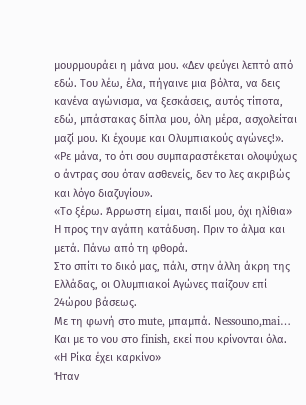μουρμουράει η μάνα μου. «Δεν φεύγει λεπτό από εδώ. Του λέω, έλα, πήγαινε μια βόλτα, να δεις κανένα αγώνισμα, να ξεσκάσεις, αυτός τίποτα, εδώ, μπάστακας δίπλα μου, όλη μέρα, ασχολείται μαζί μου. Κι έχουμε και Ολυμπιακούς αγώνες!».
«Ρε μάνα, το ότι σου συμπαραστέκεται ολοψύχως ο άντρας σου όταν ασθενείς, δεν το λες ακριβώς και λόγο διαζυγίου».
«Το ξέρω. Άρρωστη είμαι, παιδί μου, όχι ηλίθια»
Η προς την αγάπη κατάδυση. Πριν το άλμα και μετά. Πάνω από τη φθορά.
Στο σπίτι το δικό μας, πάλι, στην άλλη άκρη της Ελλάδας, οι Oλυμπιακοί Αγώνες παίζουν επί 24ώρου βάσεως.
Με τη φωνή στο mute, μπαμπά. Νessouno,mai…
Και με το νου στο finish, εκεί που κρίνονται όλα.
«Η Ρίκα έχει καρκίνο»
Ήταν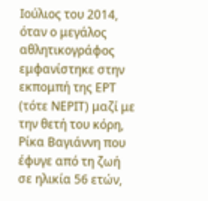Ιούλιος του 2014, όταν ο μεγάλος αθλητικογράφος εμφανίστηκε στην εκπομπή της ΕΡΤ (τότε ΝΕΡΙΤ) μαζί με την θετή του κόρη, Ρίκα Βαγιάννη που έφυγε από τη ζωή σε ηλικία 56 ετών,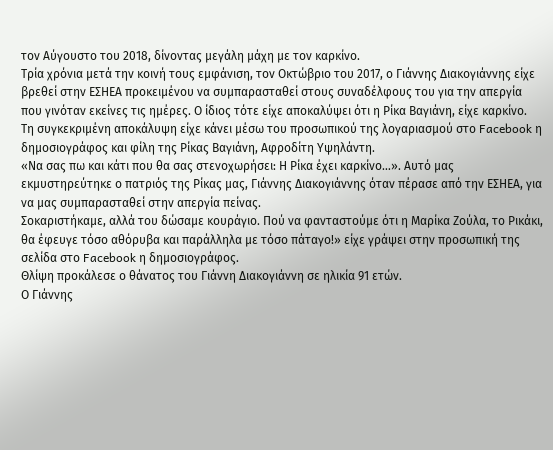τον Αύγουστο του 2018, δίνοντας μεγάλη μάχη με τον καρκίνο.
Τρία χρόνια μετά την κοινή τους εμφάνιση, τον Οκτώβριο του 2017, ο Γιάννης Διακογιάννης είχε βρεθεί στην ΕΣΗΕΑ προκειμένου να συμπαρασταθεί στους συναδέλφους του για την απεργία που γινόταν εκείνες τις ημέρες. Ο ίδιος τότε είχε αποκαλύψει ότι η Ρίκα Βαγιάνη, είχε καρκίνο.
Τη συγκεκριμένη αποκάλυψη είχε κάνει μέσω του προσωπικού της λογαριασμού στο Facebook η δημοσιογράφος και φίλη της Ρίκας Βαγιάνη, Αφροδίτη Υψηλάντη.
«Να σας πω και κάτι που θα σας στενοχωρήσει: Η Ρίκα έχει καρκίνο…». Αυτό μας εκμυστηρεύτηκε ο πατριός της Ρίκας μας, Γιάννης Διακογιάννης όταν πέρασε από την ΕΣΗΕΑ, για να μας συμπαρασταθεί στην απεργία πείνας.
Σοκαριστήκαμε, αλλά του δώσαμε κουράγιο. Πού να φανταστούμε ότι η Μαρίκα Ζούλα, το Ρικάκι, θα έφευγε τόσο αθόρυβα και παράλληλα με τόσο πάταγο!» είχε γράψει στην προσωπική της σελίδα στο Facebook η δημοσιογράφος.
Θλίψη προκάλεσε ο θάνατος του Γιάννη Διακογιάννη σε ηλικία 91 ετών.
Ο Γιάννης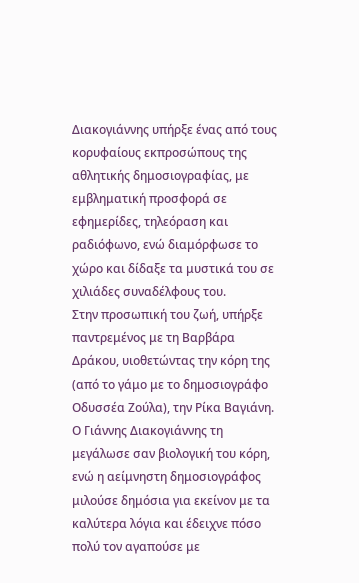Διακογιάννης υπήρξε ένας από τους κορυφαίους εκπροσώπους της αθλητικής δημοσιογραφίας, με εμβληματική προσφορά σε εφημερίδες, τηλεόραση και ραδιόφωνο, ενώ διαμόρφωσε το χώρο και δίδαξε τα μυστικά του σε χιλιάδες συναδέλφους του.
Στην προσωπική του ζωή, υπήρξε παντρεμένος με τη Βαρβάρα Δράκου, υιοθετώντας την κόρη της (από το γάμο με το δημοσιογράφο Οδυσσέα Ζούλα), την Ρίκα Βαγιάνη.
Ο Γιάννης Διακογιάννης τη μεγάλωσε σαν βιολογική του κόρη, ενώ η αείμνηστη δημοσιογράφος μιλούσε δημόσια για εκείνον με τα καλύτερα λόγια και έδειχνε πόσο πολύ τον αγαπούσε με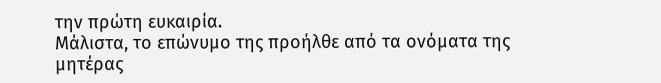την πρώτη ευκαιρία.
Μάλιστα, το επώνυμο της προήλθε από τα ονόματα της μητέρας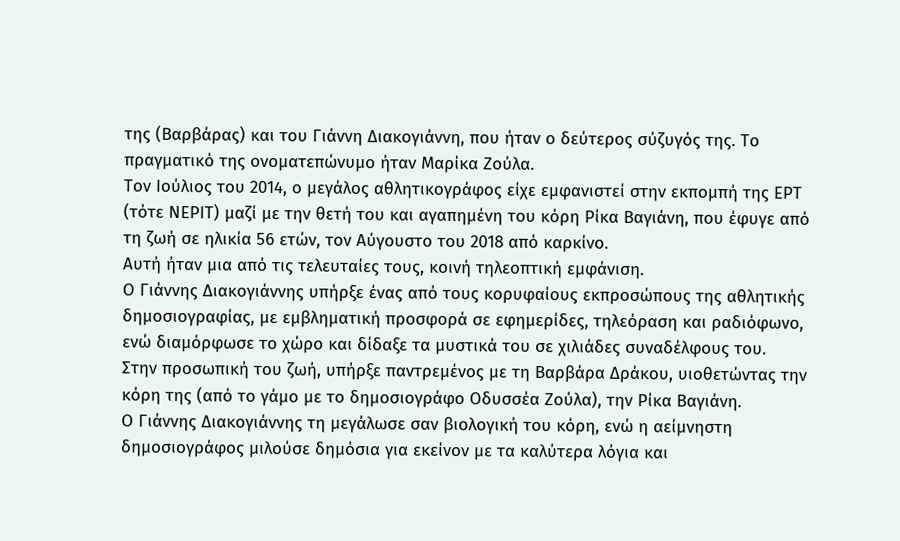της (Βαρβάρας) και του Γιάννη Διακογιάννη, που ήταν ο δεύτερος σύζυγός της. Το πραγματικό της ονοματεπώνυμο ήταν Μαρίκα Ζούλα.
Τον Ιούλιος του 2014, ο μεγάλος αθλητικογράφος είχε εμφανιστεί στην εκπομπή της ΕΡΤ (τότε ΝΕΡΙΤ) μαζί με την θετή του και αγαπημένη του κόρη Ρίκα Βαγιάνη, που έφυγε από τη ζωή σε ηλικία 56 ετών, τον Αύγουστο του 2018 από καρκίνο.
Αυτή ήταν μια από τις τελευταίες τους, κοινή τηλεοπτική εμφάνιση.
Ο Γιάννης Διακογιάννης υπήρξε ένας από τους κορυφαίους εκπροσώπους της αθλητικής δημοσιογραφίας, με εμβληματική προσφορά σε εφημερίδες, τηλεόραση και ραδιόφωνο, ενώ διαμόρφωσε το χώρο και δίδαξε τα μυστικά του σε χιλιάδες συναδέλφους του.
Στην προσωπική του ζωή, υπήρξε παντρεμένος με τη Βαρβάρα Δράκου, υιοθετώντας την κόρη της (από το γάμο με το δημοσιογράφο Οδυσσέα Ζούλα), την Ρίκα Βαγιάνη.
Ο Γιάννης Διακογιάννης τη μεγάλωσε σαν βιολογική του κόρη, ενώ η αείμνηστη δημοσιογράφος μιλούσε δημόσια για εκείνον με τα καλύτερα λόγια και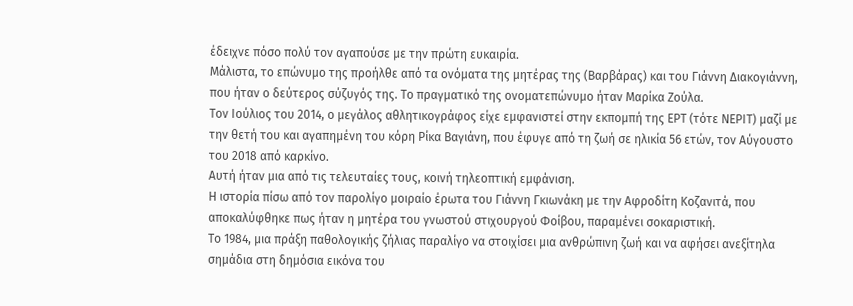έδειχνε πόσο πολύ τον αγαπούσε με την πρώτη ευκαιρία.
Μάλιστα, το επώνυμο της προήλθε από τα ονόματα της μητέρας της (Βαρβάρας) και του Γιάννη Διακογιάννη, που ήταν ο δεύτερος σύζυγός της. Το πραγματικό της ονοματεπώνυμο ήταν Μαρίκα Ζούλα.
Τον Ιούλιος του 2014, ο μεγάλος αθλητικογράφος είχε εμφανιστεί στην εκπομπή της ΕΡΤ (τότε ΝΕΡΙΤ) μαζί με την θετή του και αγαπημένη του κόρη Ρίκα Βαγιάνη, που έφυγε από τη ζωή σε ηλικία 56 ετών, τον Αύγουστο του 2018 από καρκίνο.
Αυτή ήταν μια από τις τελευταίες τους, κοινή τηλεοπτική εμφάνιση.
Η ιστορία πίσω από τον παρολίγο μοιραίο έρωτα του Γιάννη Γκιωνάκη με την Αφροδίτη Κοζανιτά, που αποκαλύφθηκε πως ήταν η μητέρα του γνωστού στιχουργού Φοίβου, παραμένει σοκαριστική.
Το 1984, μια πράξη παθολογικής ζήλιας παραλίγο να στοιχίσει μια ανθρώπινη ζωή και να αφήσει ανεξίτηλα σημάδια στη δημόσια εικόνα του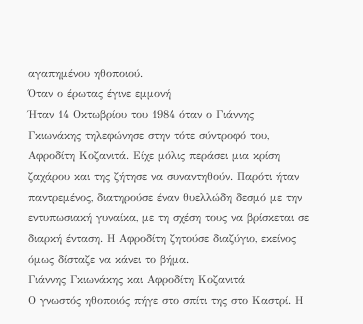αγαπημένου ηθοποιού.
Όταν ο έρωτας έγινε εμμονή
Ήταν 14 Οκτωβρίου του 1984 όταν ο Γιάννης Γκιωνάκης τηλεφώνησε στην τότε σύντροφό του, Αφροδίτη Κοζανιτά. Είχε μόλις περάσει μια κρίση ζαχάρου και της ζήτησε να συναντηθούν. Παρότι ήταν παντρεμένος, διατηρούσε έναν θυελλώδη δεσμό με την εντυπωσιακή γυναίκα, με τη σχέση τους να βρίσκεται σε διαρκή ένταση. Η Αφροδίτη ζητούσε διαζύγιο, εκείνος όμως δίσταζε να κάνει το βήμα.
Γιάννης Γκιωνάκης και Αφροδίτη Κοζανιτά
Ο γνωστός ηθοποιός πήγε στο σπίτι της στο Καστρί. Η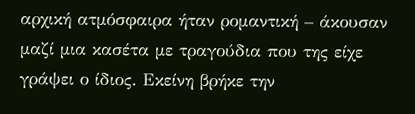αρχική ατμόσφαιρα ήταν ρομαντική – άκουσαν μαζί μια κασέτα με τραγούδια που της είχε γράψει ο ίδιος. Εκείνη βρήκε την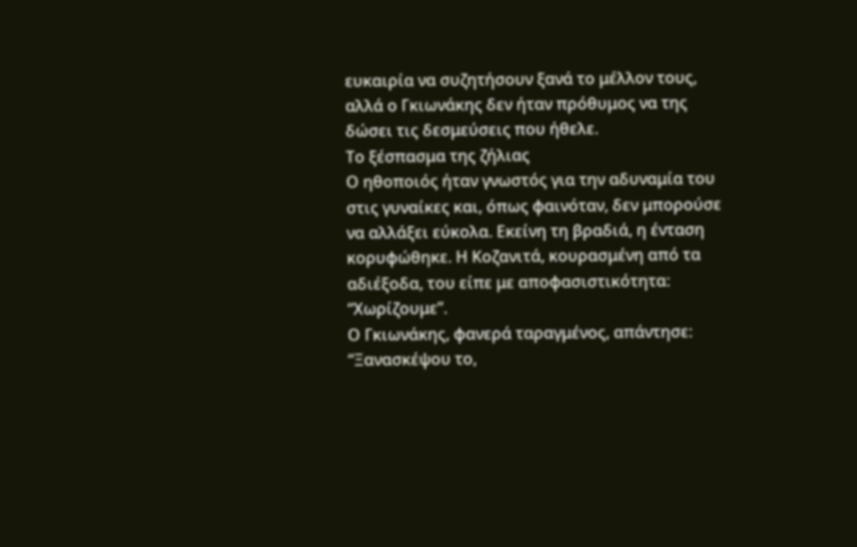ευκαιρία να συζητήσουν ξανά το μέλλον τους, αλλά ο Γκιωνάκης δεν ήταν πρόθυμος να της δώσει τις δεσμεύσεις που ήθελε.
Το ξέσπασμα της ζήλιας
Ο ηθοποιός ήταν γνωστός για την αδυναμία του στις γυναίκες και, όπως φαινόταν, δεν μπορούσε να αλλάξει εύκολα. Εκείνη τη βραδιά, η ένταση κορυφώθηκε. Η Κοζανιτά, κουρασμένη από τα αδιέξοδα, του είπε με αποφασιστικότητα: “Χωρίζουμε”.
Ο Γκιωνάκης, φανερά ταραγμένος, απάντησε: “Ξανασκέψου το,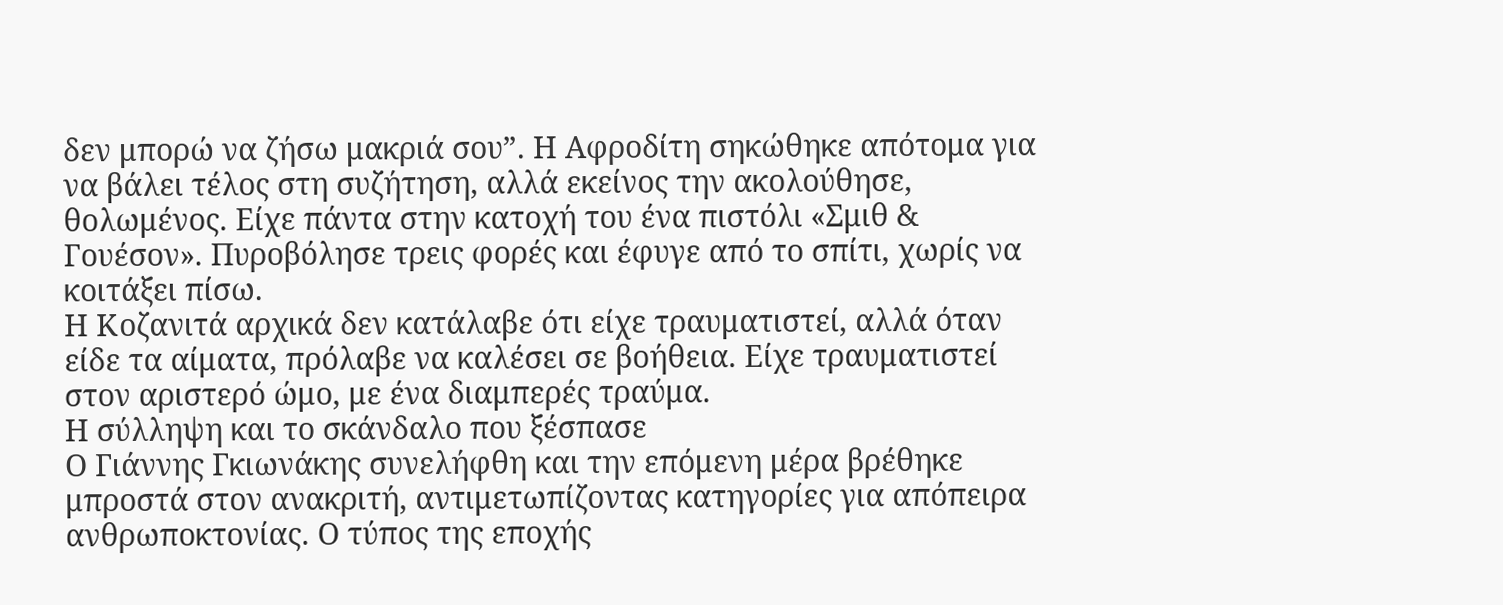δεν μπορώ να ζήσω μακριά σου”. Η Αφροδίτη σηκώθηκε απότομα για να βάλει τέλος στη συζήτηση, αλλά εκείνος την ακολούθησε, θολωμένος. Είχε πάντα στην κατοχή του ένα πιστόλι «Σμιθ & Γουέσον». Πυροβόλησε τρεις φορές και έφυγε από το σπίτι, χωρίς να κοιτάξει πίσω.
Η Κοζανιτά αρχικά δεν κατάλαβε ότι είχε τραυματιστεί, αλλά όταν είδε τα αίματα, πρόλαβε να καλέσει σε βοήθεια. Είχε τραυματιστεί στον αριστερό ώμο, με ένα διαμπερές τραύμα.
Η σύλληψη και το σκάνδαλο που ξέσπασε
Ο Γιάννης Γκιωνάκης συνελήφθη και την επόμενη μέρα βρέθηκε μπροστά στον ανακριτή, αντιμετωπίζοντας κατηγορίες για απόπειρα ανθρωποκτονίας. Ο τύπος της εποχής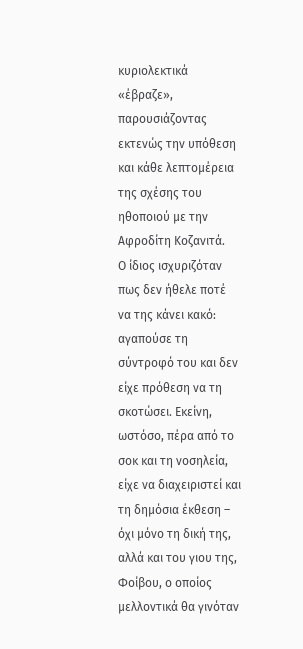κυριολεκτικά «έβραζε», παρουσιάζοντας εκτενώς την υπόθεση και κάθε λεπτομέρεια της σχέσης του ηθοποιού με την Αφροδίτη Κοζανιτά.
Ο ίδιος ισχυριζόταν πως δεν ήθελε ποτέ να της κάνει κακό: αγαπούσε τη σύντροφό του και δεν είχε πρόθεση να τη σκοτώσει. Εκείνη, ωστόσο, πέρα από το σοκ και τη νοσηλεία, είχε να διαχειριστεί και τη δημόσια έκθεση – όχι μόνο τη δική της, αλλά και του γιου της, Φοίβου, ο οποίος μελλοντικά θα γινόταν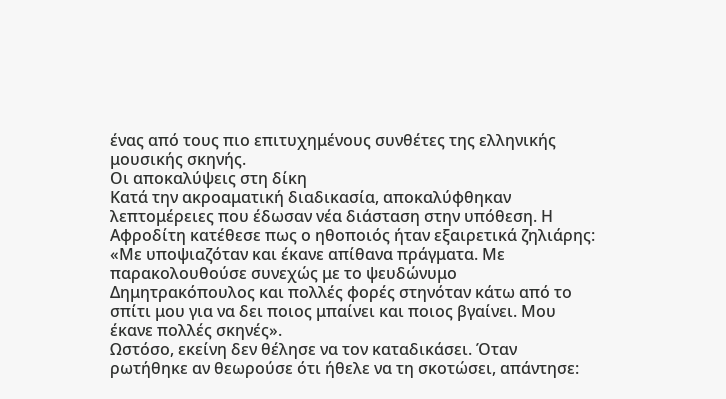ένας από τους πιο επιτυχημένους συνθέτες της ελληνικής μουσικής σκηνής.
Οι αποκαλύψεις στη δίκη
Κατά την ακροαματική διαδικασία, αποκαλύφθηκαν λεπτομέρειες που έδωσαν νέα διάσταση στην υπόθεση. Η Αφροδίτη κατέθεσε πως ο ηθοποιός ήταν εξαιρετικά ζηλιάρης: «Με υποψιαζόταν και έκανε απίθανα πράγματα. Με παρακολουθούσε συνεχώς με το ψευδώνυμο Δημητρακόπουλος και πολλές φορές στηνόταν κάτω από το σπίτι μου για να δει ποιος μπαίνει και ποιος βγαίνει. Μου έκανε πολλές σκηνές».
Ωστόσο, εκείνη δεν θέλησε να τον καταδικάσει. Όταν ρωτήθηκε αν θεωρούσε ότι ήθελε να τη σκοτώσει, απάντησε: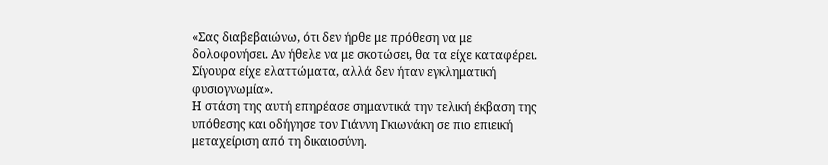«Σας διαβεβαιώνω, ότι δεν ήρθε με πρόθεση να με δολοφονήσει. Αν ήθελε να με σκοτώσει, θα τα είχε καταφέρει. Σίγουρα είχε ελαττώματα, αλλά δεν ήταν εγκληματική φυσιογνωμία».
Η στάση της αυτή επηρέασε σημαντικά την τελική έκβαση της υπόθεσης και οδήγησε τον Γιάννη Γκιωνάκη σε πιο επιεική μεταχείριση από τη δικαιοσύνη.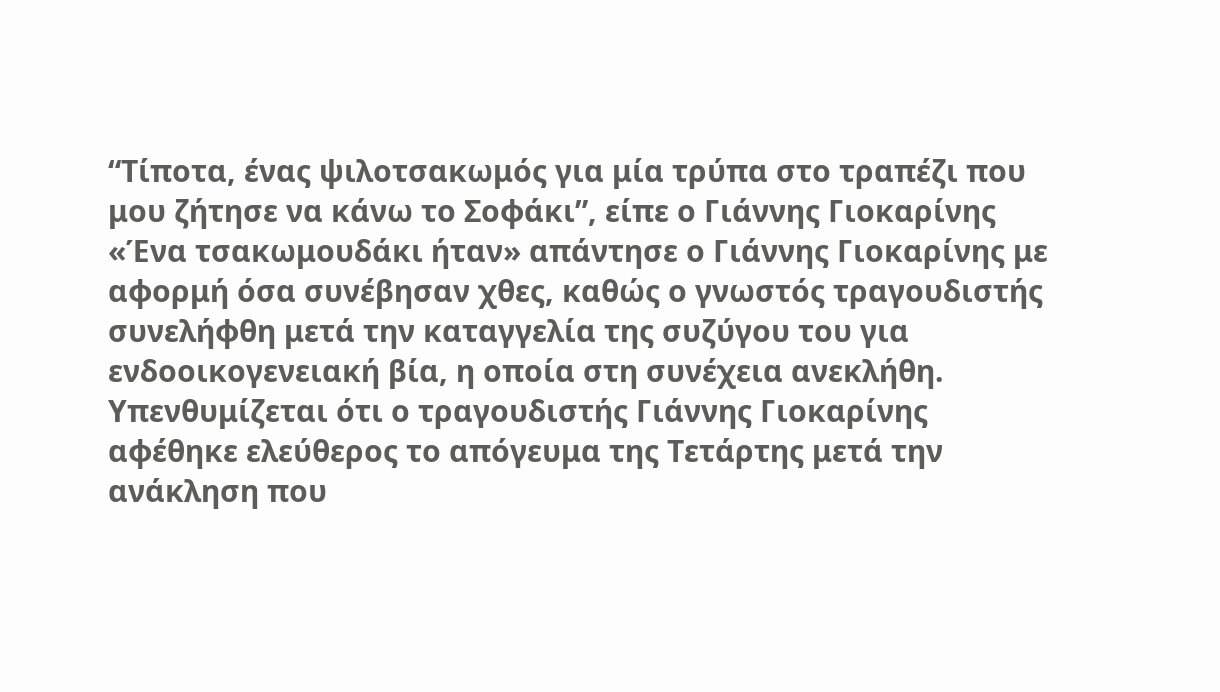“Τίποτα, ένας ψιλοτσακωμός για μία τρύπα στο τραπέζι που μου ζήτησε να κάνω το Σοφάκι”, είπε ο Γιάννης Γιοκαρίνης
«Ένα τσακωμουδάκι ήταν» απάντησε ο Γιάννης Γιοκαρίνης με αφορμή όσα συνέβησαν χθες, καθώς ο γνωστός τραγουδιστής συνελήφθη μετά την καταγγελία της συζύγου του για ενδοοικογενειακή βία, η οποία στη συνέχεια ανεκλήθη.
Υπενθυμίζεται ότι ο τραγουδιστής Γιάννης Γιοκαρίνης αφέθηκε ελεύθερος το απόγευμα της Τετάρτης μετά την ανάκληση που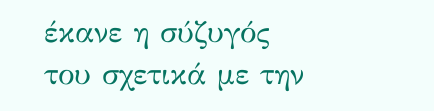έκανε η σύζυγός του σχετικά με την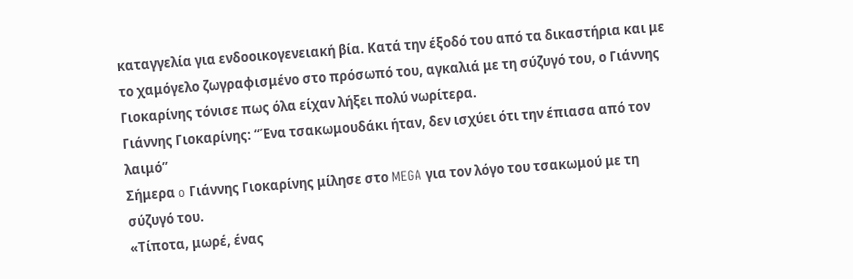καταγγελία για ενδοοικογενειακή βία. Κατά την έξοδό του από τα δικαστήρια και με το χαμόγελο ζωγραφισμένο στο πρόσωπό του, αγκαλιά με τη σύζυγό του, ο Γιάννης Γιοκαρίνης τόνισε πως όλα είχαν λήξει πολύ νωρίτερα.
Γιάννης Γιοκαρίνης: “Ένα τσακωμουδάκι ήταν, δεν ισχύει ότι την έπιασα από τον λαιμό”
Σήμερα o Γιάννης Γιοκαρίνης μίλησε στο MEGA για τον λόγο του τσακωμού με τη σύζυγό του.
«Τίποτα, μωρέ, ένας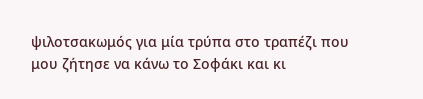ψιλοτσακωμός για μία τρύπα στο τραπέζι που μου ζήτησε να κάνω το Σοφάκι και κι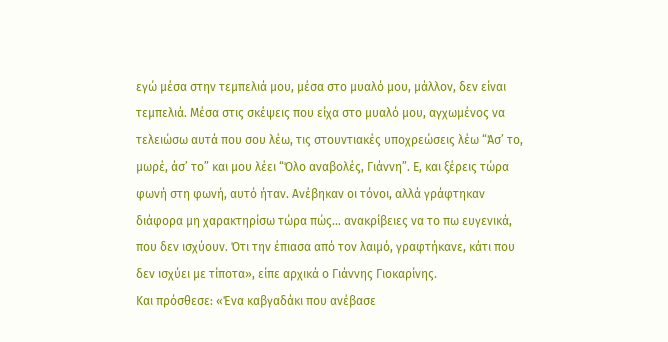εγώ μέσα στην τεμπελιά μου, μέσα στο μυαλό μου, μάλλον, δεν είναι τεμπελιά. Μέσα στις σκέψεις που είχα στο μυαλό μου, αγχωμένος να τελειώσω αυτά που σου λέω, τις στουντιακές υποχρεώσεις λέω “Άσ’ το, μωρέ, άσ’ το” και μου λέει “Όλο αναβολές, Γιάννη”. Ε, και ξέρεις τώρα φωνή στη φωνή, αυτό ήταν. Ανέβηκαν οι τόνοι, αλλά γράφτηκαν διάφορα μη χαρακτηρίσω τώρα πώς… ανακρίβειες να το πω ευγενικά, που δεν ισχύουν. Ότι την έπιασα από τον λαιμό, γραφτήκανε, κάτι που δεν ισχύει με τίποτα», είπε αρχικά ο Γιάννης Γιοκαρίνης.
Και πρόσθεσε: «Ένα καβγαδάκι που ανέβασε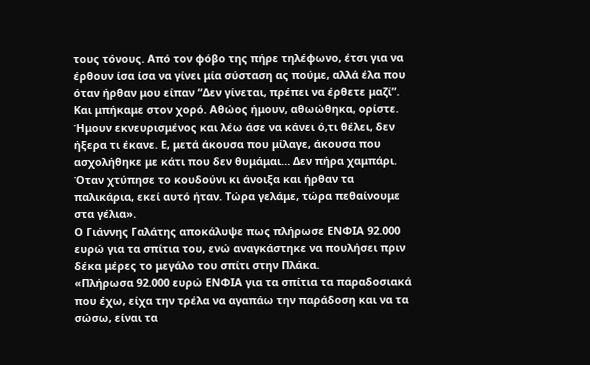τους τόνους. Από τον φόβο της πήρε τηλέφωνο, έτσι για να έρθουν ίσα ίσα να γίνει μία σύσταση ας πούμε, αλλά έλα που όταν ήρθαν μου είπαν “Δεν γίνεται, πρέπει να έρθετε μαζί”. Και μπήκαμε στον χορό. Αθώος ήμουν, αθωώθηκα, ορίστε. Ήμουν εκνευρισμένος και λέω άσε να κάνει ό,τι θέλει, δεν ήξερα τι έκανε. Ε, μετά άκουσα που μίλαγε, άκουσα που ασχολήθηκε με κάτι που δεν θυμάμαι… Δεν πήρα χαμπάρι. Όταν χτύπησε το κουδούνι κι άνοιξα και ήρθαν τα παλικάρια, εκεί αυτό ήταν. Τώρα γελάμε, τώρα πεθαίνουμε στα γέλια».
Ο Γιάννης Γαλάτης αποκάλυψε πως πλήρωσε ΕΝΦΙΑ 92.000 ευρώ για τα σπίτια του, ενώ αναγκάστηκε να πουλήσει πριν δέκα μέρες το μεγάλο του σπίτι στην Πλάκα.
«Πλήρωσα 92.000 ευρώ ΕΝΦΙΑ για τα σπίτια τα παραδοσιακά που έχω, είχα την τρέλα να αγαπάω την παράδοση και να τα σώσω, είναι τα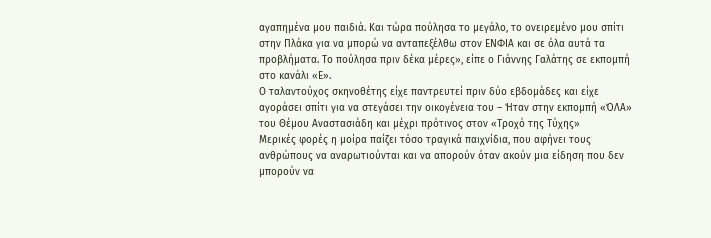αγαπημένα μου παιδιά. Και τώρα πούλησα το μεγάλο, το ονειρεμένο μου σπίτι στην Πλάκα για να μπορώ να ανταπεξέλθω στον ΕΝΦΙΑ και σε όλα αυτά τα προβλήματα. Το πούλησα πριν δέκα μέρες», είπε ο Γιάννης Γαλάτης σε εκπομπή στο κανάλι «Ε».
Ο ταλαντούχος σκηνοθέτης είχε παντρευτεί πριν δύο εβδομάδες και είχε αγοράσει σπίτι για να στεγάσει την οικογένεια του – Ήταν στην εκπομπή «ΌΛΑ» του Θέμου Αναστασιάδη και μέχρι πρότινος στον «Τροχό της Τύχης»
Μερικές φορές η μοίρα παίζει τόσο τραγικά παιχνίδια, που αφήνει τους ανθρώπους να αναρωτιούνται και να απορούν όταν ακούν μια είδηση που δεν μπορούν να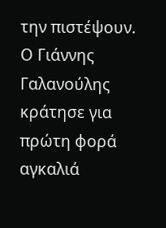την πιστέψουν.
Ο Γιάννης Γαλανούλης κράτησε για πρώτη φορά αγκαλιά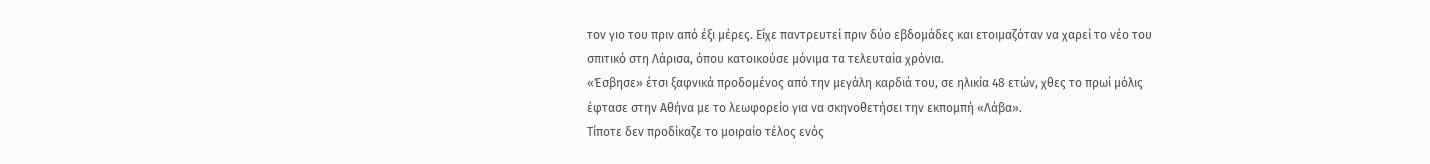τον γιο του πριν από έξι μέρες. Είχε παντρευτεί πριν δύο εβδομάδες και ετοιμαζόταν να χαρεί το νέο του σπιτικό στη Λάρισα, όπου κατοικούσε μόνιμα τα τελευταία χρόνια.
«Έσβησε» έτσι ξαφνικά προδομένος από την μεγάλη καρδιά του, σε ηλικία 48 ετών, χθες το πρωί μόλις έφτασε στην Αθήνα με το λεωφορείο για να σκηνοθετήσει την εκπομπή «Λάβα».
Τίποτε δεν προδίκαζε το μοιραίο τέλος ενός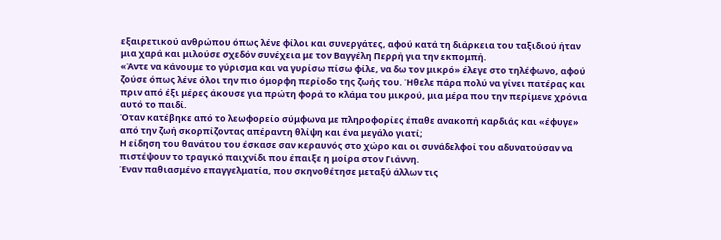εξαιρετικού ανθρώπου όπως λένε φίλοι και συνεργάτες, αφού κατά τη διάρκεια του ταξιδιού ήταν μια χαρά και μιλούσε σχεδόν συνέχεια με τον Βαγγέλη Περρή για την εκπομπή.
«Άντε να κάνουμε το γύρισμα και να γυρίσω πίσω φίλε, να δω τον μικρό» έλεγε στο τηλέφωνο, αφού ζούσε όπως λένε όλοι την πιο όμορφη περίοδο της ζωής του. Ήθελε πάρα πολύ να γίνει πατέρας και πριν από έξι μέρες άκουσε για πρώτη φορά το κλάμα του μικρού, μια μέρα που την περίμενε χρόνια αυτό το παιδί.
Όταν κατέβηκε από το λεωφορείο σύμφωνα με πληροφορίες έπαθε ανακοπή καρδιάς και «έφυγε» από την ζωή σκορπίζοντας απέραντη θλίψη και ένα μεγάλο γιατί;
Η είδηση του θανάτου του έσκασε σαν κεραυνός στο χώρο και οι συνάδελφοί του αδυνατούσαν να πιστέψουν το τραγικό παιχνίδι που έπαιξε η μοίρα στον Γιάννη.
Έναν παθιασμένο επαγγελματία, που σκηνοθέτησε μεταξύ άλλων τις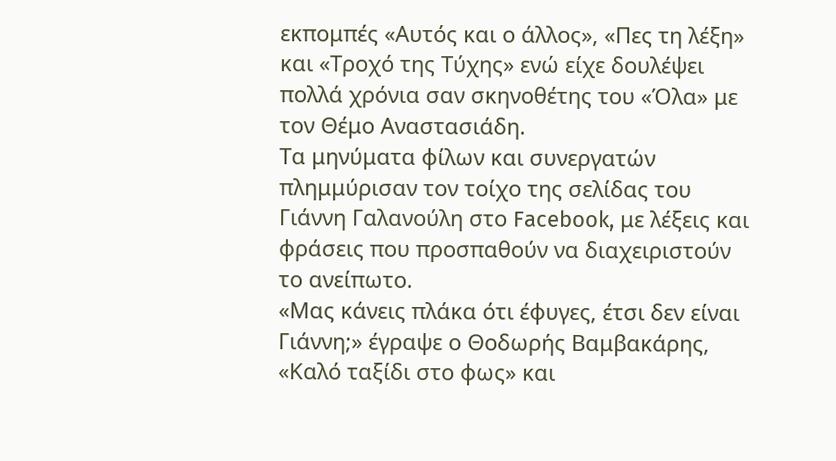εκπομπές «Αυτός και ο άλλος», «Πες τη λέξη» και «Τροχό της Τύχης» ενώ είχε δουλέψει πολλά χρόνια σαν σκηνοθέτης του «Όλα» με τον Θέμο Αναστασιάδη.
Τα μηνύματα φίλων και συνεργατών πλημμύρισαν τον τοίχο της σελίδας του Γιάννη Γαλανούλη στο Facebook, με λέξεις και φράσεις που προσπαθούν να διαχειριστούν το ανείπωτο.
«Μας κάνεις πλάκα ότι έφυγες, έτσι δεν είναι Γιάννη;» έγραψε ο Θοδωρής Βαμβακάρης, «Καλό ταξίδι στο φως» και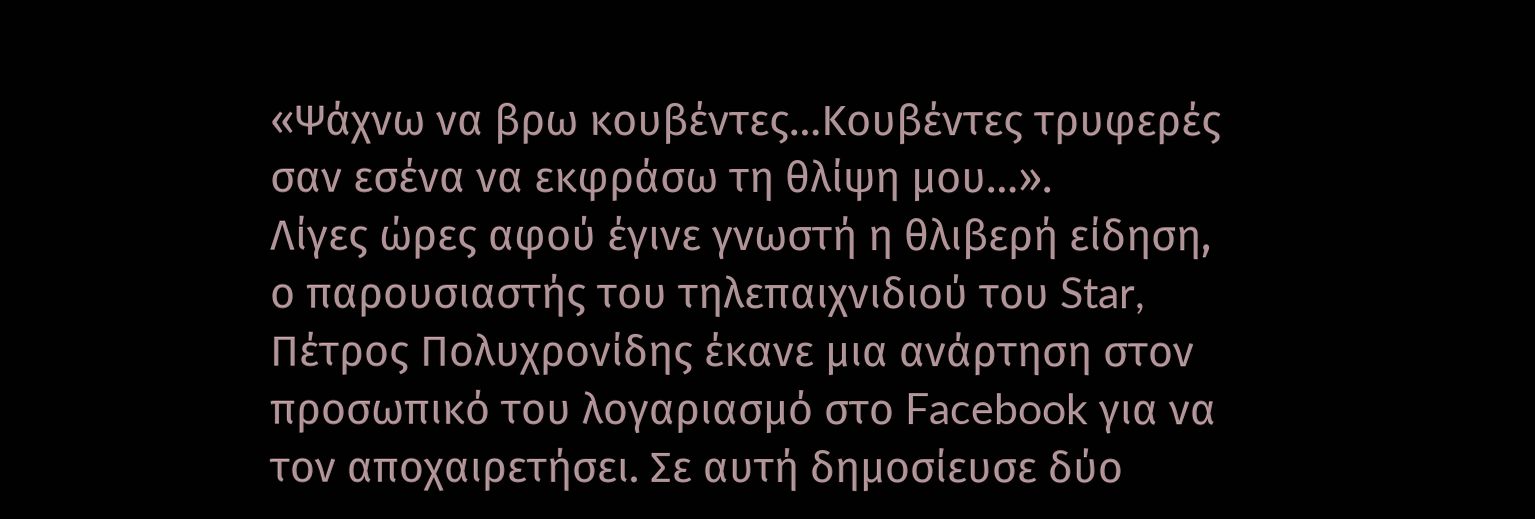«Ψάχνω να βρω κουβέντες…Κουβέντες τρυφερές σαν εσένα να εκφράσω τη θλίψη μου…».
Λίγες ώρες αφού έγινε γνωστή η θλιβερή είδηση, ο παρουσιαστής του τηλεπαιχνιδιού του Star, Πέτρος Πολυχρονίδης έκανε μια ανάρτηση στον προσωπικό του λογαριασμό στο Facebook για να τον αποχαιρετήσει. Σε αυτή δημοσίευσε δύο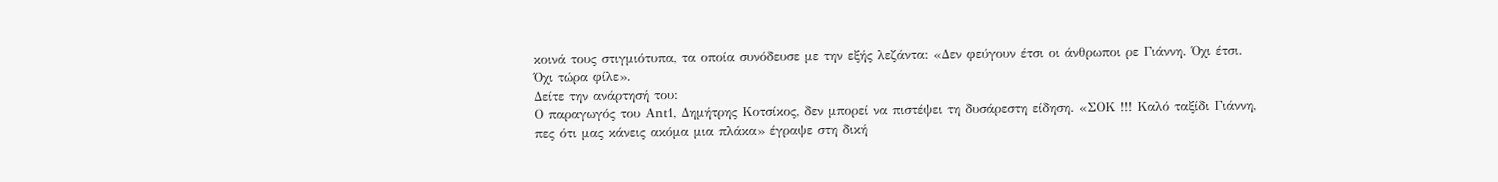κοινά τους στιγμιότυπα, τα οποία συνόδευσε με την εξής λεζάντα: «Δεν φεύγουν έτσι οι άνθρωποι ρε Γιάννη. Όχι έτσι. Όχι τώρα φίλε».
Δείτε την ανάρτησή του:
Ο παραγωγός του Αnt1, Δημήτρης Κοτσίκος, δεν μπορεί να πιστέψει τη δυσάρεστη είδηση. «ΣΟΚ !!! Καλό ταξίδι Γιάννη, πες ότι μας κάνεις ακόμα μια πλάκα» έγραψε στη δική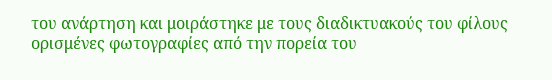του ανάρτηση και μοιράστηκε με τους διαδικτυακούς του φίλους ορισμένες φωτογραφίες από την πορεία του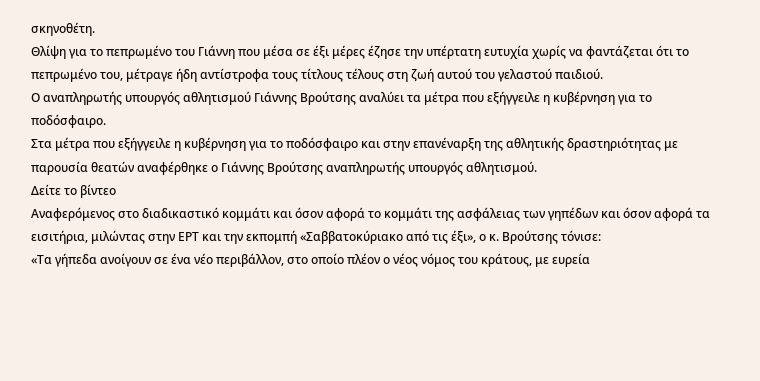σκηνοθέτη.
Θλίψη για το πεπρωμένο του Γιάννη που μέσα σε έξι μέρες έζησε την υπέρτατη ευτυχία χωρίς να φαντάζεται ότι το πεπρωμένο του, μέτραγε ήδη αντίστροφα τους τίτλους τέλους στη ζωή αυτού του γελαστού παιδιού.
Ο αναπληρωτής υπουργός αθλητισμού Γιάννης Βρούτσης αναλύει τα μέτρα που εξήγγειλε η κυβέρνηση για το ποδόσφαιρο.
Στα μέτρα που εξήγγειλε η κυβέρνηση για το ποδόσφαιρο και στην επανέναρξη της αθλητικής δραστηριότητας με παρουσία θεατών αναφέρθηκε ο Γιάννης Βρούτσης αναπληρωτής υπουργός αθλητισμού.
Δείτε το βίντεο
Αναφερόμενος στο διαδικαστικό κομμάτι και όσον αφορά το κομμάτι της ασφάλειας των γηπέδων και όσον αφορά τα εισιτήρια, μιλώντας στην ΕΡΤ και την εκπομπή «Σαββατοκύριακο από τις έξι», ο κ. Βρούτσης τόνισε:
«Τα γήπεδα ανοίγουν σε ένα νέο περιβάλλον, στο οποίο πλέον ο νέος νόμος του κράτους, με ευρεία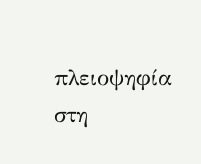πλειοψηφία στη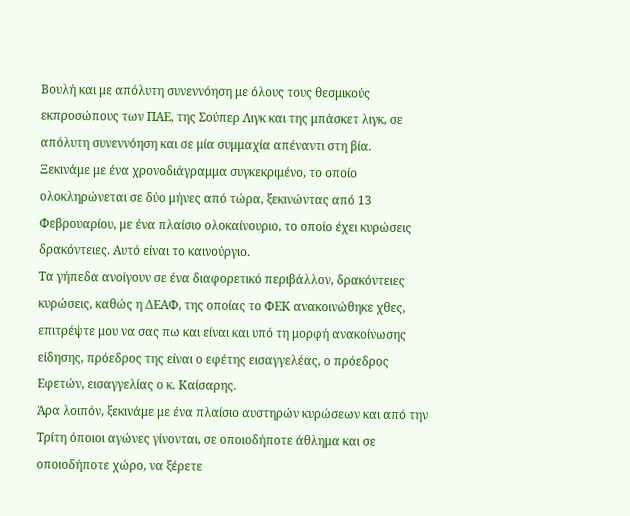Βουλή και με απόλυτη συνεννόηση με όλους τους θεσμικούς εκπροσώπους των ΠΑΕ, της Σούπερ Λιγκ και της μπάσκετ λιγκ, σε απόλυτη συνεννόηση και σε μία συμμαχία απέναντι στη βία.
Ξεκινάμε με ένα χρονοδιάγραμμα συγκεκριμένο, το οποίο ολοκληρώνεται σε δύο μήνες από τώρα, ξεκινώντας από 13 Φεβρουαρίου, με ένα πλαίσιο ολοκαίνουριο, το οποίο έχει κυρώσεις δρακόντειες. Αυτό είναι το καινούργιο.
Τα γήπεδα ανοίγουν σε ένα διαφορετικό περιβάλλον, δρακόντειες κυρώσεις, καθώς η ΔΕΑΦ, της οποίας το ΦΕΚ ανακοινώθηκε χθες, επιτρέψτε μου να σας πω και είναι και υπό τη μορφή ανακοίνωσης είδησης, πρόεδρος της είναι ο εφέτης εισαγγελέας, ο πρόεδρος Εφετών, εισαγγελίας ο κ. Καίσαρης.
Άρα λοιπόν, ξεκινάμε με ένα πλαίσιο αυστηρών κυρώσεων και από την Τρίτη όποιοι αγώνες γίνονται, σε οποιοδήποτε άθλημα και σε οποιοδήποτε χώρο, να ξέρετε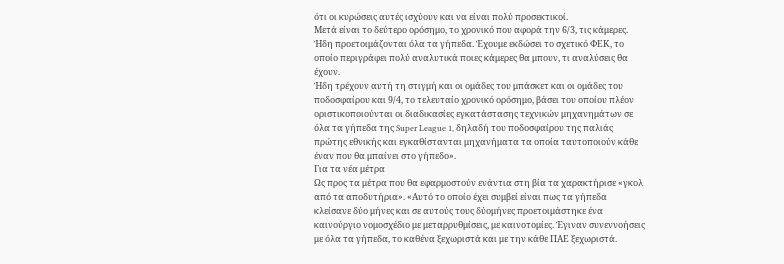ότι οι κυρώσεις αυτές ισχύουν και να είναι πολύ προσεκτικοί.
Μετά είναι το δεύτερο ορόσημο, το χρονικό που αφορά την 6/3, τις κάμερες. Ήδη προετοιμάζονται όλα τα γήπεδα. Έχουμε εκδώσει το σχετικό ΦΕΚ, το οποίο περιγράφει πολύ αναλυτικά ποιες κάμερες θα μπουν, τι αναλύσεις θα έχουν.
Ήδη τρέχουν αυτή τη στιγμή και οι ομάδες του μπάσκετ και οι ομάδες του ποδοσφαίρου και 9/4, το τελευταίο χρονικό ορόσημο, βάσει του οποίου πλέον οριστικοποιούνται οι διαδικασίες εγκατάστασης τεχνικών μηχανημάτων σε όλα τα γήπεδα της Super League 1, δηλαδή του ποδοσφαίρου της παλιάς πρώτης εθνικής και εγκαθίστανται μηχανήματα τα οποία ταυτοποιούν κάθε έναν που θα μπαίνει στο γήπεδο».
Για τα νέα μέτρα
Ως προς τα μέτρα που θα εφαρμοστούν ενάντια στη βία τα χαρακτήρισε «γκολ από τα αποδυτήρια». «Αυτό το οποίο έχει συμβεί είναι πως τα γήπεδα κλείσανε δύο μήνες και σε αυτούς τους δύομήνες προετοιμάστηκε ένα καινούργιο νομοσχέδιο με μεταρρυθμίσεις, με καινοτομίες. Έγιναν συνεννοήσεις με όλα τα γήπεδα, το καθένα ξεχωριστά και με την κάθε ΠΑΕ ξεχωριστά.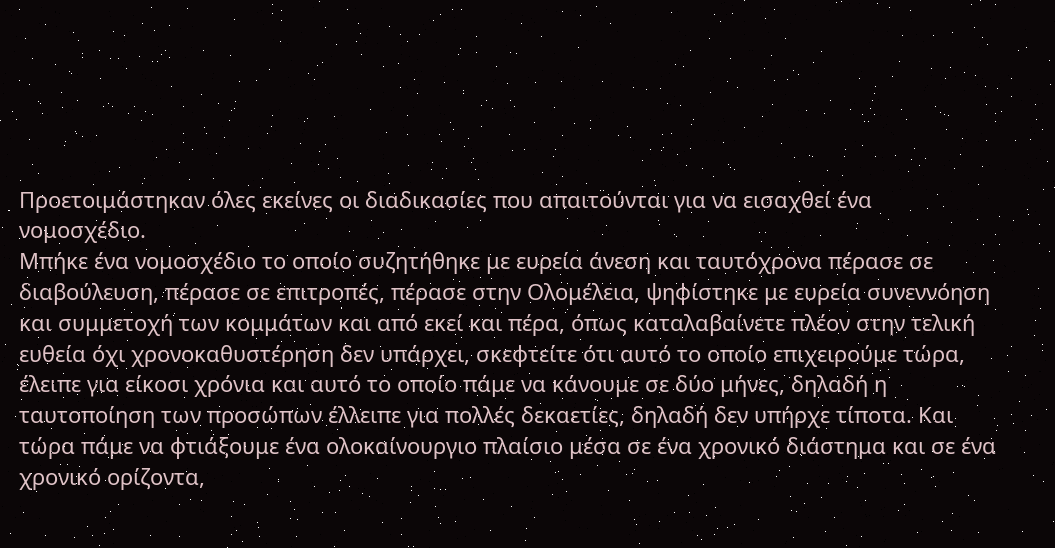Προετοιμάστηκαν όλες εκείνες οι διαδικασίες που απαιτούνται για να εισαχθεί ένα νομοσχέδιο.
Μπήκε ένα νομοσχέδιο το οποίο συζητήθηκε με ευρεία άνεση και ταυτόχρονα πέρασε σε διαβούλευση, πέρασε σε επιτροπές, πέρασε στην Ολομέλεια, ψηφίστηκε με ευρεία συνεννόηση και συμμετοχή των κομμάτων και από εκεί και πέρα, όπως καταλαβαίνετε πλέον στην τελική ευθεία όχι χρονοκαθυστέρηση δεν υπάρχει, σκεφτείτε ότι αυτό το οποίο επιχειρούμε τώρα, έλειπε για είκοσι χρόνια και αυτό το οποίο πάμε να κάνουμε σε δύο μήνες, δηλαδή η ταυτοποίηση των προσώπων έλλειπε για πολλές δεκαετίες, δηλαδή δεν υπήρχε τίποτα. Και τώρα πάμε να φτιάξουμε ένα ολοκαίνουργιο πλαίσιο μέσα σε ένα χρονικό διάστημα και σε ένα χρονικό ορίζοντα,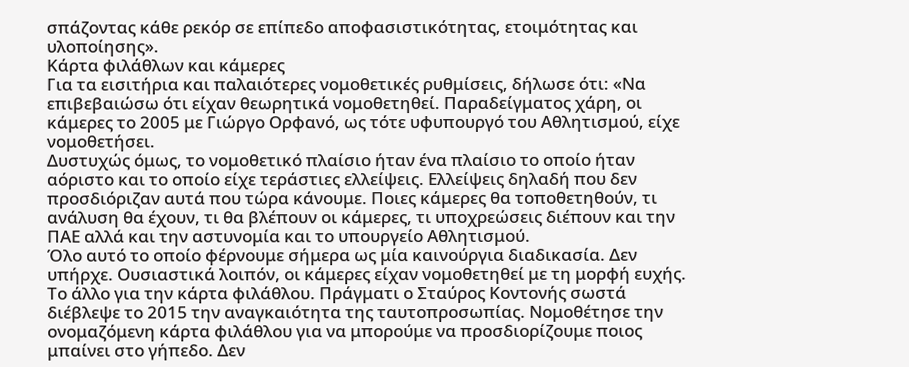σπάζοντας κάθε ρεκόρ σε επίπεδο αποφασιστικότητας, ετοιμότητας και υλοποίησης».
Kάρτα φιλάθλων και κάμερες
Για τα εισιτήρια και παλαιότερες νομοθετικές ρυθμίσεις, δήλωσε ότι: «Να επιβεβαιώσω ότι είχαν θεωρητικά νομοθετηθεί. Παραδείγματος χάρη, οι κάμερες το 2005 με Γιώργο Ορφανό, ως τότε υφυπουργό του Αθλητισμού, είχε νομοθετήσει.
Δυστυχώς όμως, το νομοθετικό πλαίσιο ήταν ένα πλαίσιο το οποίο ήταν αόριστο και το οποίο είχε τεράστιες ελλείψεις. Ελλείψεις δηλαδή που δεν προσδιόριζαν αυτά που τώρα κάνουμε. Ποιες κάμερες θα τοποθετηθούν, τι ανάλυση θα έχουν, τι θα βλέπουν οι κάμερες, τι υποχρεώσεις διέπουν και την ΠΑΕ αλλά και την αστυνομία και το υπουργείο Αθλητισμού.
Όλο αυτό το οποίο φέρνουμε σήμερα ως μία καινούργια διαδικασία. Δεν υπήρχε. Ουσιαστικά λοιπόν, οι κάμερες είχαν νομοθετηθεί με τη μορφή ευχής.
Το άλλο για την κάρτα φιλάθλου. Πράγματι ο Σταύρος Κοντονής σωστά διέβλεψε το 2015 την αναγκαιότητα της ταυτοπροσωπίας. Νομοθέτησε την ονομαζόμενη κάρτα φιλάθλου για να μπορούμε να προσδιορίζουμε ποιος μπαίνει στο γήπεδο. Δεν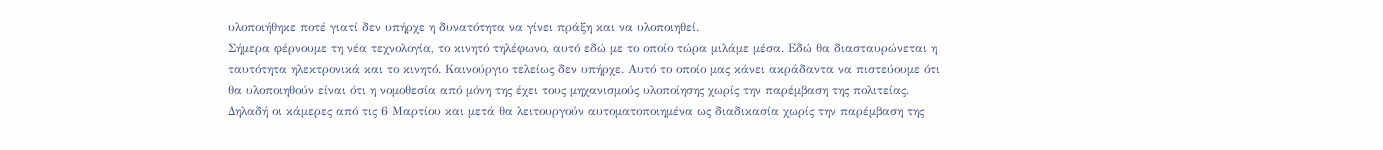υλοποιήθηκε ποτέ γιατί δεν υπήρχε η δυνατότητα να γίνει πράξη και να υλοποιηθεί.
Σήμερα φέρνουμε τη νέα τεχνολογία, το κινητό τηλέφωνο, αυτό εδώ με το οποίο τώρα μιλάμε μέσα. Εδώ θα διασταυρώνεται η ταυτότητα ηλεκτρονικά και το κινητό. Καινούργιο τελείως δεν υπήρχε. Αυτό το οποίο μας κάνει ακράδαντα να πιστεύουμε ότι θα υλοποιηθούν είναι ότι η νομοθεσία από μόνη της έχει τους μηχανισμούς υλοποίησης χωρίς την παρέμβαση της πολιτείας.
Δηλαδή οι κάμερες από τις 6 Μαρτίου και μετά θα λειτουργούν αυτοματοποιημένα ως διαδικασία χωρίς την παρέμβαση της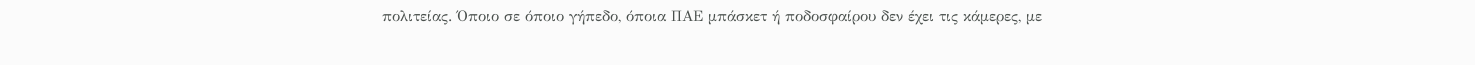πολιτείας. Όποιο σε όποιο γήπεδο, όποια ΠΑΕ μπάσκετ ή ποδοσφαίρου δεν έχει τις κάμερες, με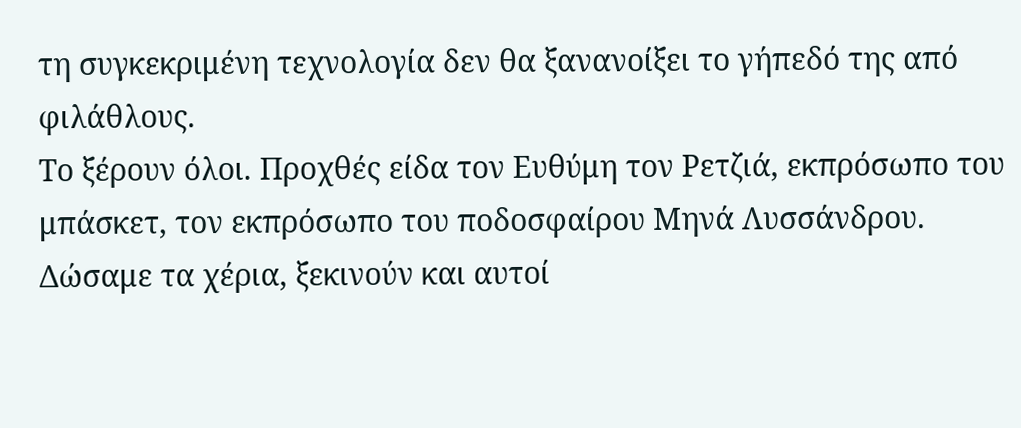τη συγκεκριμένη τεχνολογία δεν θα ξανανοίξει το γήπεδό της από φιλάθλους.
Το ξέρουν όλοι. Προχθές είδα τον Ευθύμη τον Ρετζιά, εκπρόσωπο του μπάσκετ, τον εκπρόσωπο του ποδοσφαίρου Μηνά Λυσσάνδρου. Δώσαμε τα χέρια, ξεκινούν και αυτοί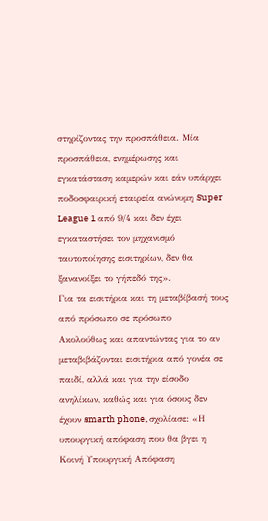στηρίζοντας την προσπάθεια. Μία προσπάθεια, ενημέρωσης και εγκατάσταση καμερών και εάν υπάρχει ποδοσφαιρική εταιρεία ανώνυμη Super League 1 από 9/4 και δεν έχει εγκαταστήσει τον μηχανισμό ταυτοποίησης εισιτηρίων, δεν θα ξανανοίξει το γήπεδό της».
Για τα εισιτήρια και τη μεταβίβασή τους από πρόσωπο σε πρόσωπο
Ακολούθως και απαντώντας για το αν μεταβιβάζονται εισιτήρια από γονέα σε παιδί, αλλά και για την είσοδο ανηλίκων, καθώς και για όσους δεν έχουν smarth phone, σχολίασε: «Η υπουργική απόφαση που θα βγει η Κοινή Υπουργική Απόφαση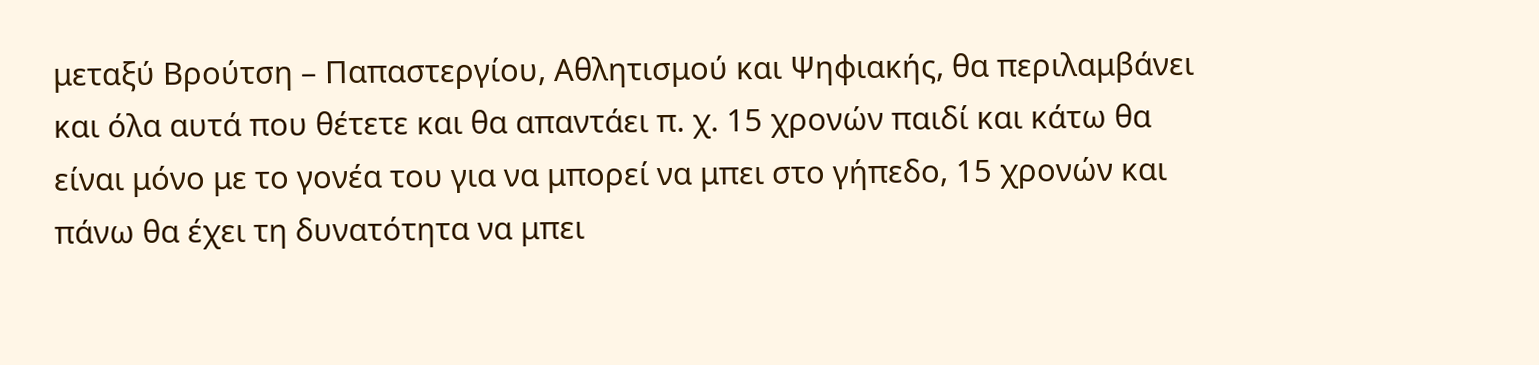μεταξύ Βρούτση – Παπαστεργίου, Αθλητισμού και Ψηφιακής, θα περιλαμβάνει και όλα αυτά που θέτετε και θα απαντάει π. χ. 15 χρονών παιδί και κάτω θα είναι μόνο με το γονέα του για να μπορεί να μπει στο γήπεδο, 15 χρονών και πάνω θα έχει τη δυνατότητα να μπει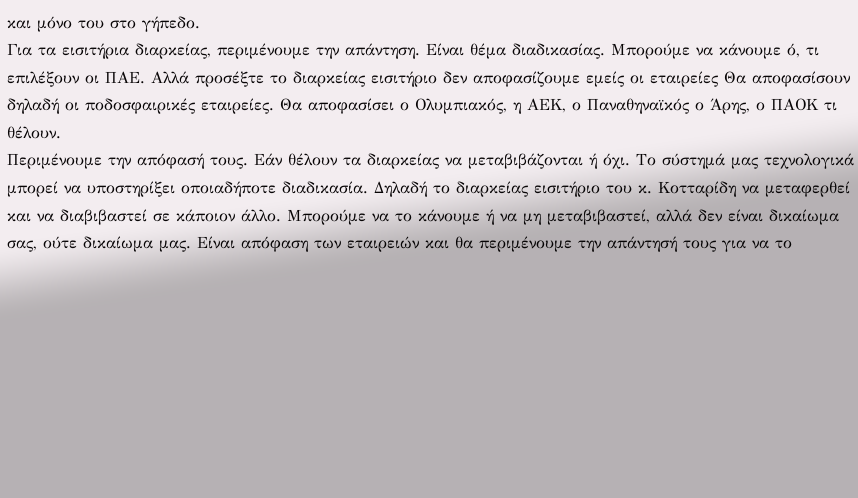και μόνο του στο γήπεδο.
Για τα εισιτήρια διαρκείας, περιμένουμε την απάντηση. Είναι θέμα διαδικασίας. Μπορούμε να κάνουμε ό, τι επιλέξουν οι ΠΑΕ. Αλλά προσέξτε το διαρκείας εισιτήριο δεν αποφασίζουμε εμείς οι εταιρείες Θα αποφασίσουν δηλαδή οι ποδοσφαιρικές εταιρείες. Θα αποφασίσει ο Ολυμπιακός, η ΑΕΚ, ο Παναθηναϊκός ο Άρης, ο ΠΑΟΚ τι θέλουν.
Περιμένουμε την απόφασή τους. Εάν θέλουν τα διαρκείας να μεταβιβάζονται ή όχι. Το σύστημά μας τεχνολογικά μπορεί να υποστηρίξει οποιαδήποτε διαδικασία. Δηλαδή το διαρκείας εισιτήριο του κ. Κοτταρίδη να μεταφερθεί και να διαβιβαστεί σε κάποιον άλλο. Μπορούμε να το κάνουμε ή να μη μεταβιβαστεί, αλλά δεν είναι δικαίωμα σας, ούτε δικαίωμα μας. Είναι απόφαση των εταιρειών και θα περιμένουμε την απάντησή τους για να το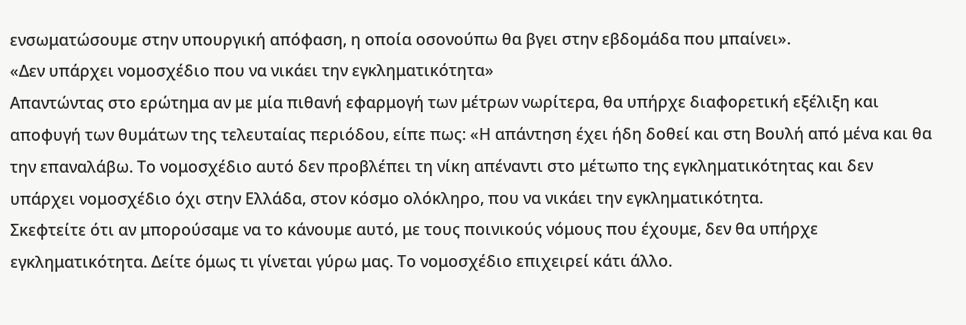ενσωματώσουμε στην υπουργική απόφαση, η οποία οσονούπω θα βγει στην εβδομάδα που μπαίνει».
«Δεν υπάρχει νομοσχέδιο που να νικάει την εγκληματικότητα»
Απαντώντας στο ερώτημα αν με μία πιθανή εφαρμογή των μέτρων νωρίτερα, θα υπήρχε διαφορετική εξέλιξη και αποφυγή των θυμάτων της τελευταίας περιόδου, είπε πως: «Η απάντηση έχει ήδη δοθεί και στη Βουλή από μένα και θα την επαναλάβω. Το νομοσχέδιο αυτό δεν προβλέπει τη νίκη απέναντι στο μέτωπο της εγκληματικότητας και δεν υπάρχει νομοσχέδιο όχι στην Ελλάδα, στον κόσμο ολόκληρο, που να νικάει την εγκληματικότητα.
Σκεφτείτε ότι αν μπορούσαμε να το κάνουμε αυτό, με τους ποινικούς νόμους που έχουμε, δεν θα υπήρχε εγκληματικότητα. Δείτε όμως τι γίνεται γύρω μας. Το νομοσχέδιο επιχειρεί κάτι άλλο.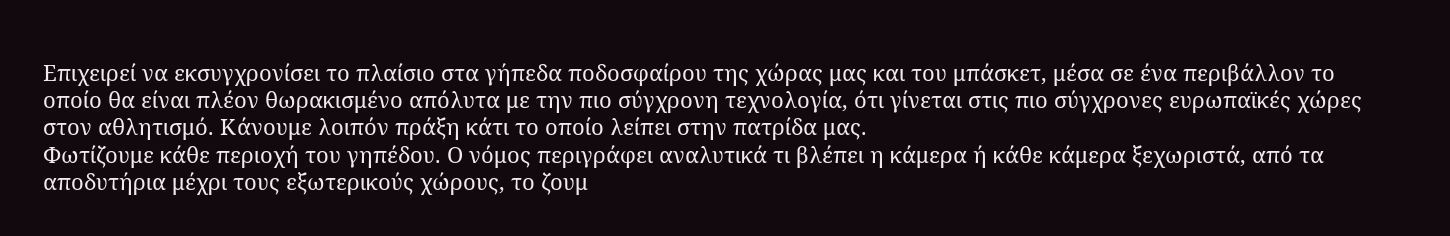Επιχειρεί να εκσυγχρονίσει το πλαίσιο στα γήπεδα ποδοσφαίρου της χώρας μας και του μπάσκετ, μέσα σε ένα περιβάλλον το οποίο θα είναι πλέον θωρακισμένο απόλυτα με την πιο σύγχρονη τεχνολογία, ότι γίνεται στις πιο σύγχρονες ευρωπαϊκές χώρες στον αθλητισμό. Κάνουμε λοιπόν πράξη κάτι το οποίο λείπει στην πατρίδα μας.
Φωτίζουμε κάθε περιοχή του γηπέδου. Ο νόμος περιγράφει αναλυτικά τι βλέπει η κάμερα ή κάθε κάμερα ξεχωριστά, από τα αποδυτήρια μέχρι τους εξωτερικούς χώρους, το ζουμ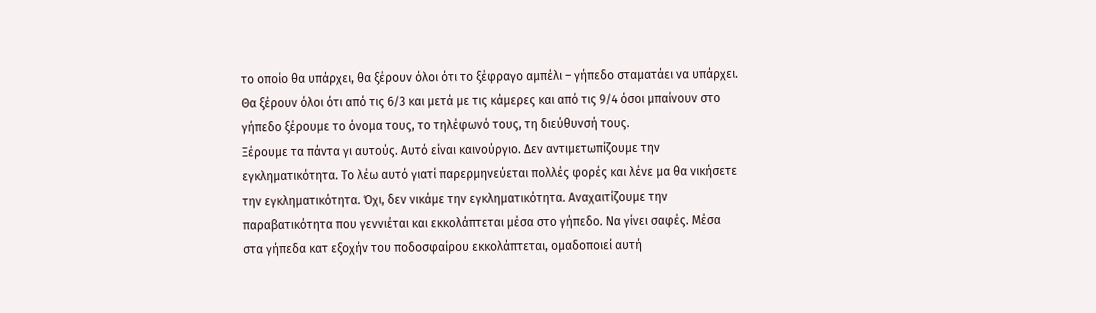το οποίο θα υπάρχει, θα ξέρουν όλοι ότι το ξέφραγο αμπέλι – γήπεδο σταματάει να υπάρχει. Θα ξέρουν όλοι ότι από τις 6/3 και μετά με τις κάμερες και από τις 9/4 όσοι μπαίνουν στο γήπεδο ξέρουμε το όνομα τους, το τηλέφωνό τους, τη διεύθυνσή τους.
Ξέρουμε τα πάντα γι αυτούς. Αυτό είναι καινούργιο. Δεν αντιμετωπίζουμε την εγκληματικότητα. Το λέω αυτό γιατί παρερμηνεύεται πολλές φορές και λένε μα θα νικήσετε την εγκληματικότητα. Όχι, δεν νικάμε την εγκληματικότητα. Αναχαιτίζουμε την παραβατικότητα που γεννιέται και εκκολάπτεται μέσα στο γήπεδο. Να γίνει σαφές. Μέσα στα γήπεδα κατ εξοχήν του ποδοσφαίρου εκκολάπτεται, ομαδοποιεί αυτή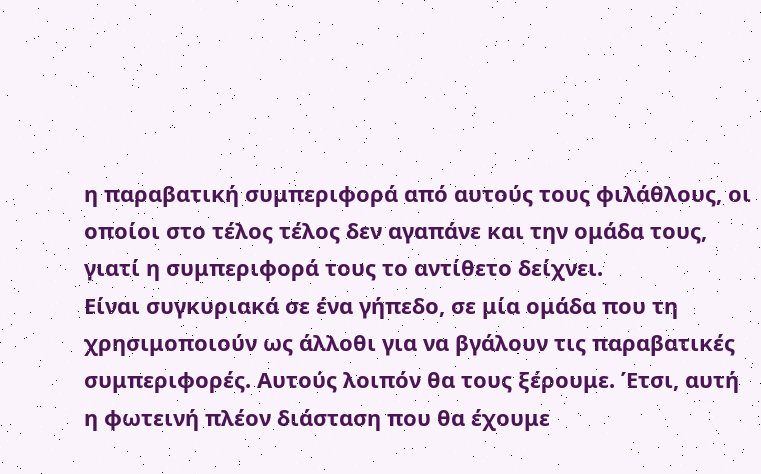η παραβατική συμπεριφορά από αυτούς τους φιλάθλους, οι οποίοι στο τέλος τέλος δεν αγαπάνε και την ομάδα τους, γιατί η συμπεριφορά τους το αντίθετο δείχνει.
Είναι συγκυριακά σε ένα γήπεδο, σε μία ομάδα που τη χρησιμοποιούν ως άλλοθι για να βγάλουν τις παραβατικές συμπεριφορές. Αυτούς λοιπόν θα τους ξέρουμε. Έτσι, αυτή η φωτεινή πλέον διάσταση που θα έχουμε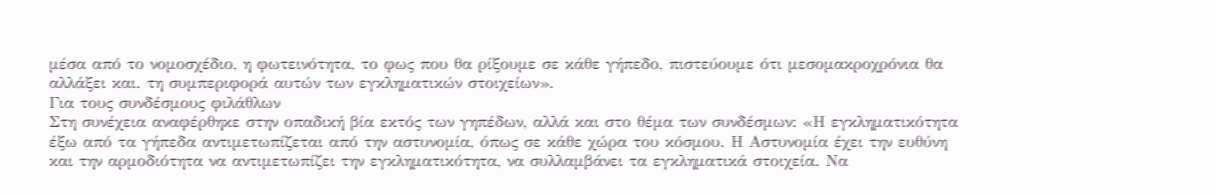μέσα από το νομοσχέδιο, η φωτεινότητα, το φως που θα ρίξουμε σε κάθε γήπεδο, πιστεύουμε ότι μεσομακροχρόνια θα αλλάξει και. τη συμπεριφορά αυτών των εγκληματικών στοιχείων».
Για τους συνδέσμους φιλάθλων
Στη συνέχεια αναφέρθηκε στην οπαδική βία εκτός των γηπέδων, αλλά και στο θέμα των συνδέσμων: «Η εγκληματικότητα έξω από τα γήπεδα αντιμετωπίζεται από την αστυνομία, όπως σε κάθε χώρα του κόσμου. Η Αστυνομία έχει την ευθύνη και την αρμοδιότητα να αντιμετωπίζει την εγκληματικότητα, να συλλαμβάνει τα εγκληματικά στοιχεία. Να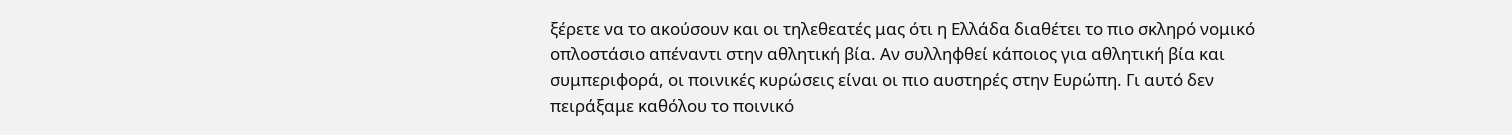ξέρετε να το ακούσουν και οι τηλεθεατές μας ότι η Ελλάδα διαθέτει το πιο σκληρό νομικό οπλοστάσιο απέναντι στην αθλητική βία. Αν συλληφθεί κάποιος για αθλητική βία και συμπεριφορά, οι ποινικές κυρώσεις είναι οι πιο αυστηρές στην Ευρώπη. Γι αυτό δεν πειράξαμε καθόλου το ποινικό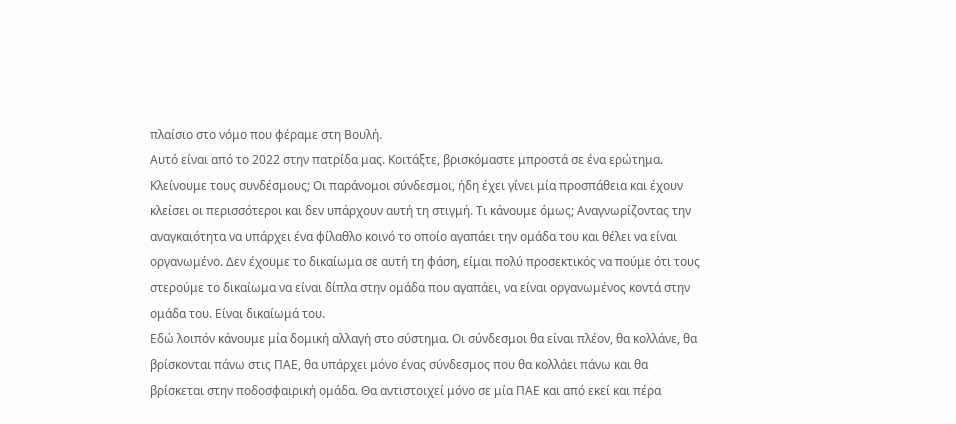πλαίσιο στο νόμο που φέραμε στη Βουλή.
Αυτό είναι από το 2022 στην πατρίδα μας. Κοιτάξτε, βρισκόμαστε μπροστά σε ένα ερώτημα. Κλείνουμε τους συνδέσμους; Οι παράνομοι σύνδεσμοι, ήδη έχει γίνει μία προσπάθεια και έχουν κλείσει οι περισσότεροι και δεν υπάρχουν αυτή τη στιγμή. Τι κάνουμε όμως; Αναγνωρίζοντας την αναγκαιότητα να υπάρχει ένα φίλαθλο κοινό το οποίο αγαπάει την ομάδα του και θέλει να είναι οργανωμένο. Δεν έχουμε το δικαίωμα σε αυτή τη φάση, είμαι πολύ προσεκτικός να πούμε ότι τους στερούμε το δικαίωμα να είναι δίπλα στην ομάδα που αγαπάει, να είναι οργανωμένος κοντά στην ομάδα του. Είναι δικαίωμά του.
Εδώ λοιπόν κάνουμε μία δομική αλλαγή στο σύστημα. Οι σύνδεσμοι θα είναι πλέον, θα κολλάνε, θα βρίσκονται πάνω στις ΠΑΕ, θα υπάρχει μόνο ένας σύνδεσμος που θα κολλάει πάνω και θα βρίσκεται στην ποδοσφαιρική ομάδα. Θα αντιστοιχεί μόνο σε μία ΠΑΕ και από εκεί και πέρα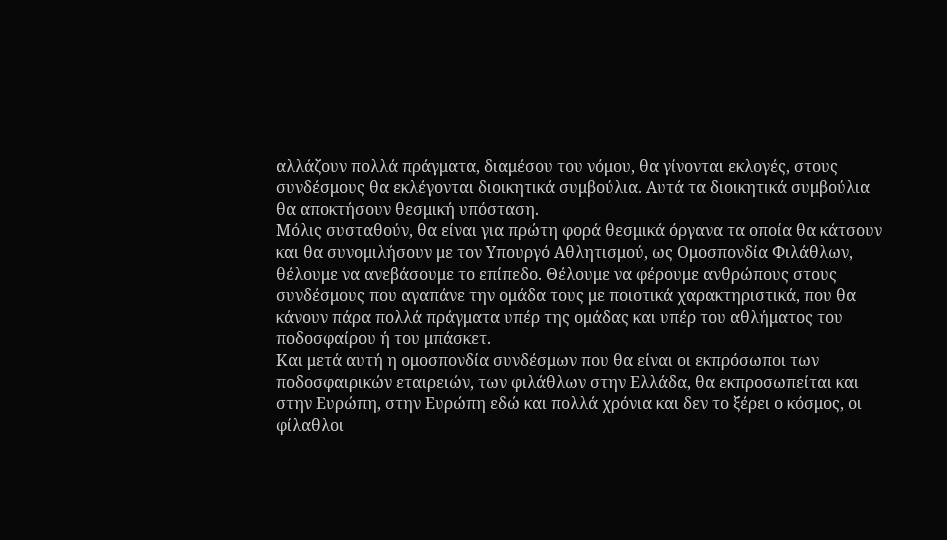αλλάζουν πολλά πράγματα, διαμέσου του νόμου, θα γίνονται εκλογές, στους συνδέσμους θα εκλέγονται διοικητικά συμβούλια. Αυτά τα διοικητικά συμβούλια θα αποκτήσουν θεσμική υπόσταση.
Μόλις συσταθούν, θα είναι για πρώτη φορά θεσμικά όργανα τα οποία θα κάτσουν και θα συνομιλήσουν με τον Υπουργό Αθλητισμού, ως Ομοσπονδία Φιλάθλων, θέλουμε να ανεβάσουμε το επίπεδο. Θέλουμε να φέρουμε ανθρώπους στους συνδέσμους που αγαπάνε την ομάδα τους με ποιοτικά χαρακτηριστικά, που θα κάνουν πάρα πολλά πράγματα υπέρ της ομάδας και υπέρ του αθλήματος του ποδοσφαίρου ή του μπάσκετ.
Και μετά αυτή η ομοσπονδία συνδέσμων που θα είναι οι εκπρόσωποι των ποδοσφαιρικών εταιρειών, των φιλάθλων στην Ελλάδα, θα εκπροσωπείται και στην Ευρώπη, στην Ευρώπη εδώ και πολλά χρόνια και δεν το ξέρει ο κόσμος, οι φίλαθλοι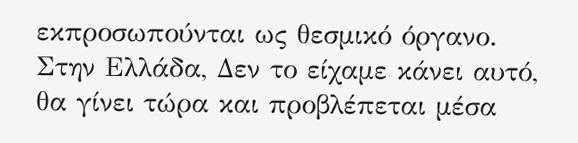εκπροσωπούνται ως θεσμικό όργανο. Στην Ελλάδα, Δεν το είχαμε κάνει αυτό, θα γίνει τώρα και προβλέπεται μέσα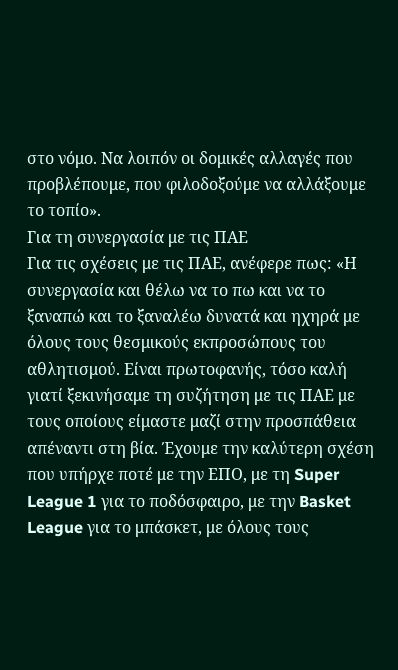στο νόμο. Να λοιπόν οι δομικές αλλαγές που προβλέπουμε, που φιλοδοξούμε να αλλάξουμε το τοπίο».
Για τη συνεργασία με τις ΠΑΕ
Για τις σχέσεις με τις ΠΑΕ, ανέφερε πως: «Η συνεργασία και θέλω να το πω και να το ξαναπώ και το ξαναλέω δυνατά και ηχηρά με όλους τους θεσμικούς εκπροσώπους του αθλητισμού. Είναι πρωτοφανής, τόσο καλή γιατί ξεκινήσαμε τη συζήτηση με τις ΠΑΕ με τους οποίους είμαστε μαζί στην προσπάθεια απέναντι στη βία. Έχουμε την καλύτερη σχέση που υπήρχε ποτέ με την ΕΠΟ, με τη Super League 1 για το ποδόσφαιρο, με την Basket League για το μπάσκετ, με όλους τους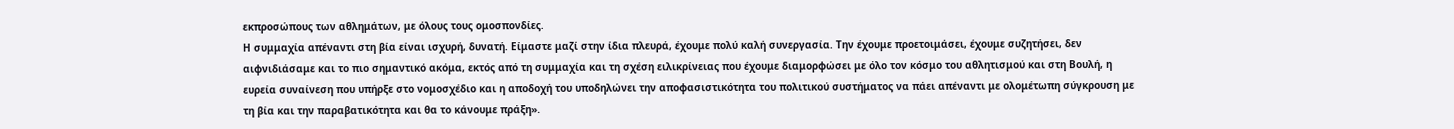εκπροσώπους των αθλημάτων, με όλους τους ομοσπονδίες.
Η συμμαχία απέναντι στη βία είναι ισχυρή, δυνατή. Είμαστε μαζί στην ίδια πλευρά, έχουμε πολύ καλή συνεργασία. Την έχουμε προετοιμάσει, έχουμε συζητήσει, δεν αιφνιδιάσαμε και το πιο σημαντικό ακόμα, εκτός από τη συμμαχία και τη σχέση ειλικρίνειας που έχουμε διαμορφώσει με όλο τον κόσμο του αθλητισμού και στη Βουλή, η ευρεία συναίνεση που υπήρξε στο νομοσχέδιο και η αποδοχή του υποδηλώνει την αποφασιστικότητα του πολιτικού συστήματος να πάει απέναντι με ολομέτωπη σύγκρουση με τη βία και την παραβατικότητα και θα το κάνουμε πράξη».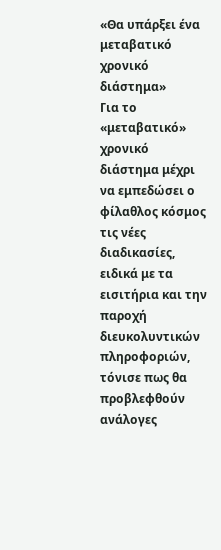«Θα υπάρξει ένα μεταβατικό χρονικό διάστημα»
Για το «μεταβατικό» χρονικό διάστημα μέχρι να εμπεδώσει ο φίλαθλος κόσμος τις νέες διαδικασίες, ειδικά με τα εισιτήρια και την παροχή διευκολυντικών πληροφοριών, τόνισε πως θα προβλεφθούν ανάλογες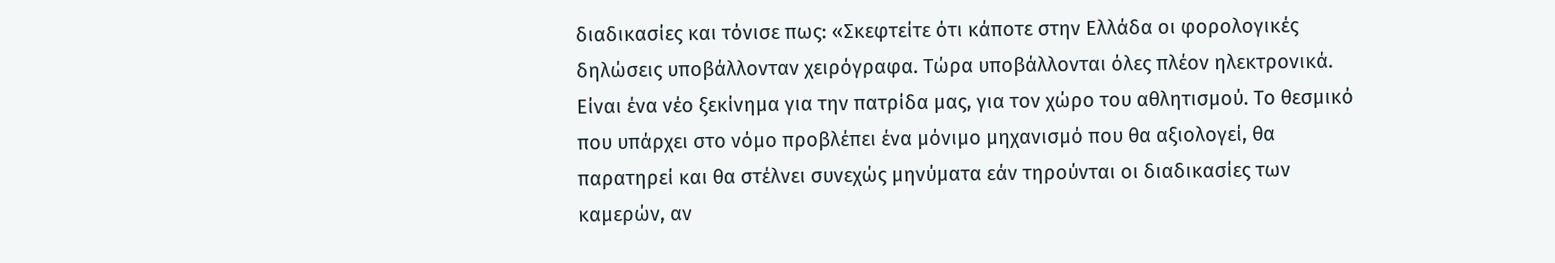διαδικασίες και τόνισε πως: «Σκεφτείτε ότι κάποτε στην Ελλάδα οι φορολογικές δηλώσεις υποβάλλονταν χειρόγραφα. Τώρα υποβάλλονται όλες πλέον ηλεκτρονικά.
Είναι ένα νέο ξεκίνημα για την πατρίδα μας, για τον χώρο του αθλητισμού. Το θεσμικό που υπάρχει στο νόμο προβλέπει ένα μόνιμο μηχανισμό που θα αξιολογεί, θα παρατηρεί και θα στέλνει συνεχώς μηνύματα εάν τηρούνται οι διαδικασίες των καμερών, αν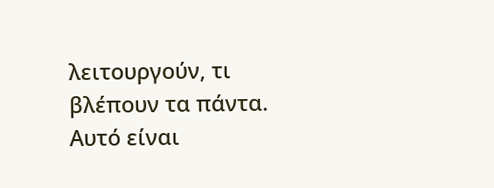λειτουργούν, τι βλέπουν τα πάντα. Αυτό είναι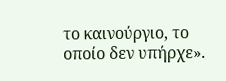το καινούργιο, το οποίο δεν υπήρχε».